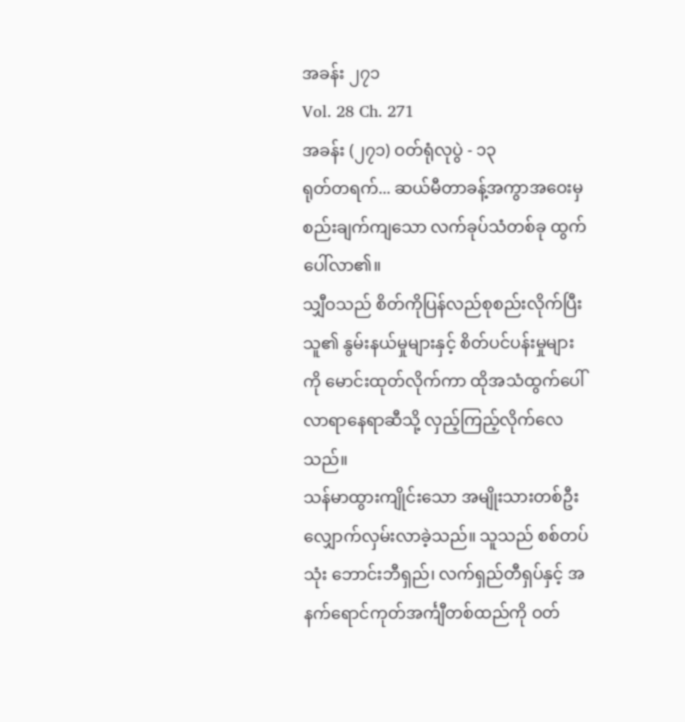အခန်း ၂၇၁
Vol. 28 Ch. 271
အခန်း (၂၇၁) ဝတ်ရုံလုပွဲ - ၁၃
ရုတ်တရက်... ဆယ်မီတာခန့်အကွာအဝေးမှ စည်းချက်ကျသော လက်ခုပ်သံတစ်ခု ထွက်ပေါ်လာ၏။
သျှီဝသည် စိတ်ကိုပြန်လည်စုစည်းလိုက်ပြီး သူ၏ နွမ်းနယ်မှုများနှင့် စိတ်ပင်ပန်းမှုများကို မောင်းထုတ်လိုက်ကာ ထိုအသံထွက်ပေါ်လာရာနေရာဆီသို့ လှည့်ကြည့်လိုက်လေသည်။
သန်မာထွားကျိုင်းသော အမျိုးသားတစ်ဦး လျှောက်လှမ်းလာခဲ့သည်။ သူသည် စစ်တပ်သုံး ဘောင်းဘီရှည်၊ လက်ရှည်တီရှပ်နှင့် အနက်ရောင်ကုတ်အင်္ကျီတစ်ထည်ကို ဝတ်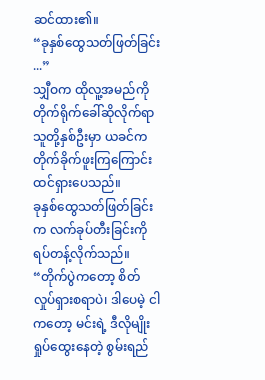ဆင်ထား၏။
“ခုနှစ်ထွေသတ်ဖြတ်ခြင်း ...”
သျှီဝက ထိုလူ့အမည်ကို တိုက်ရိုက်ခေါ်ဆိုလိုက်ရာ သူတို့နှစ်ဦးမှာ ယခင်က တိုက်ခိုက်ဖူးကြကြောင်း ထင်ရှားပေသည်။
ခုနှစ်ထွေသတ်ဖြတ်ခြင်းက လက်ခုပ်တီးခြင်းကို ရပ်တန့်လိုက်သည်။
“တိုက်ပွဲကတော့ စိတ်လှုပ်ရှားစရာပဲ၊ ဒါပေမဲ့ ငါကတော့ မင်းရဲ့ ဒီလိုမျိုး ရှုပ်ထွေးနေတဲ့ စွမ်းရည်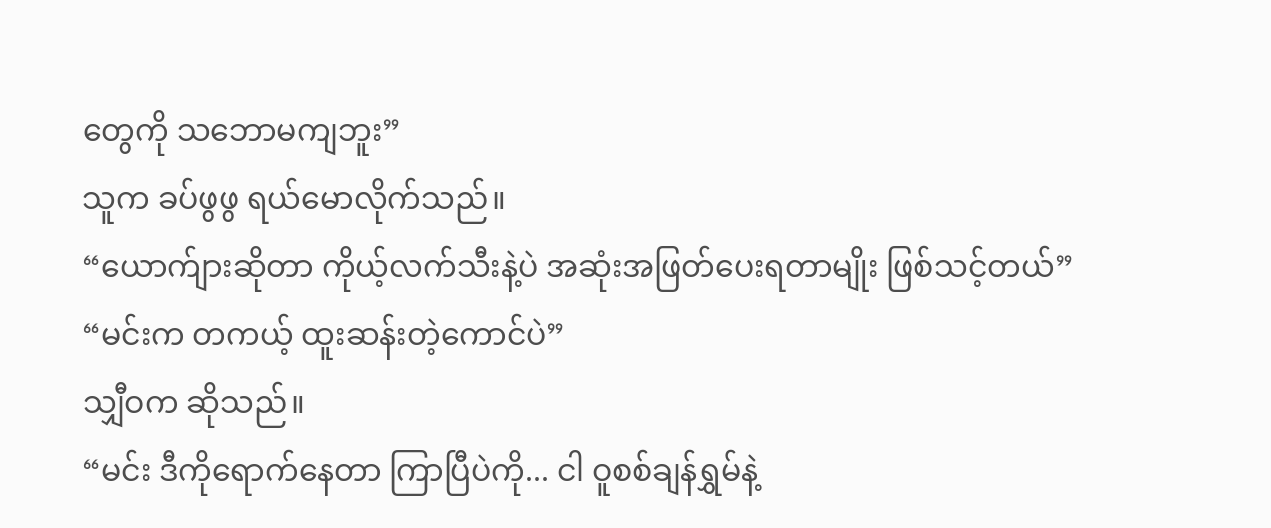တွေကို သဘောမကျဘူး”
သူက ခပ်ဖွဖွ ရယ်မောလိုက်သည်။
“ယောက်ျားဆိုတာ ကိုယ့်လက်သီးနဲ့ပဲ အဆုံးအဖြတ်ပေးရတာမျိုး ဖြစ်သင့်တယ်”
“မင်းက တကယ့် ထူးဆန်းတဲ့ကောင်ပဲ”
သျှီဝက ဆိုသည်။
“မင်း ဒီကိုရောက်နေတာ ကြာပြီပဲကို... ငါ ဝူစစ်ချန်ရွှမ်နဲ့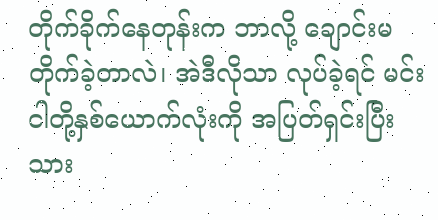တိုက်ခိုက်နေတုန်းက ဘာလို့ ချောင်းမတိုက်ခဲ့တာလဲ၊ အဲဒီလိုသာ လုပ်ခဲ့ရင် မင်း ငါတို့နှစ်ယောက်လုံးကို အပြတ်ရှင်းပြီးသား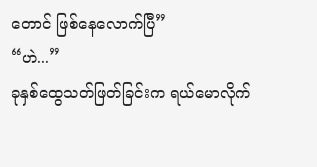တောင် ဖြစ်နေလောက်ပြီ”
“ဟဲ...”
ခုနှစ်ထွေသတ်ဖြတ်ခြင်းက ရယ်မောလိုက်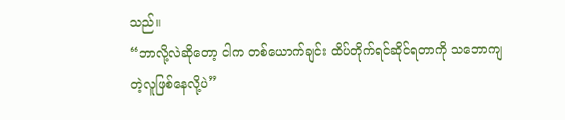သည်။
“ဘာလို့လဲဆိုတော့ ငါက တစ်ယောက်ချင်း ထိပ်တိုက်ရင်ဆိုင်ရတာကို သဘောကျတဲ့လူဖြစ်နေလို့ပဲ”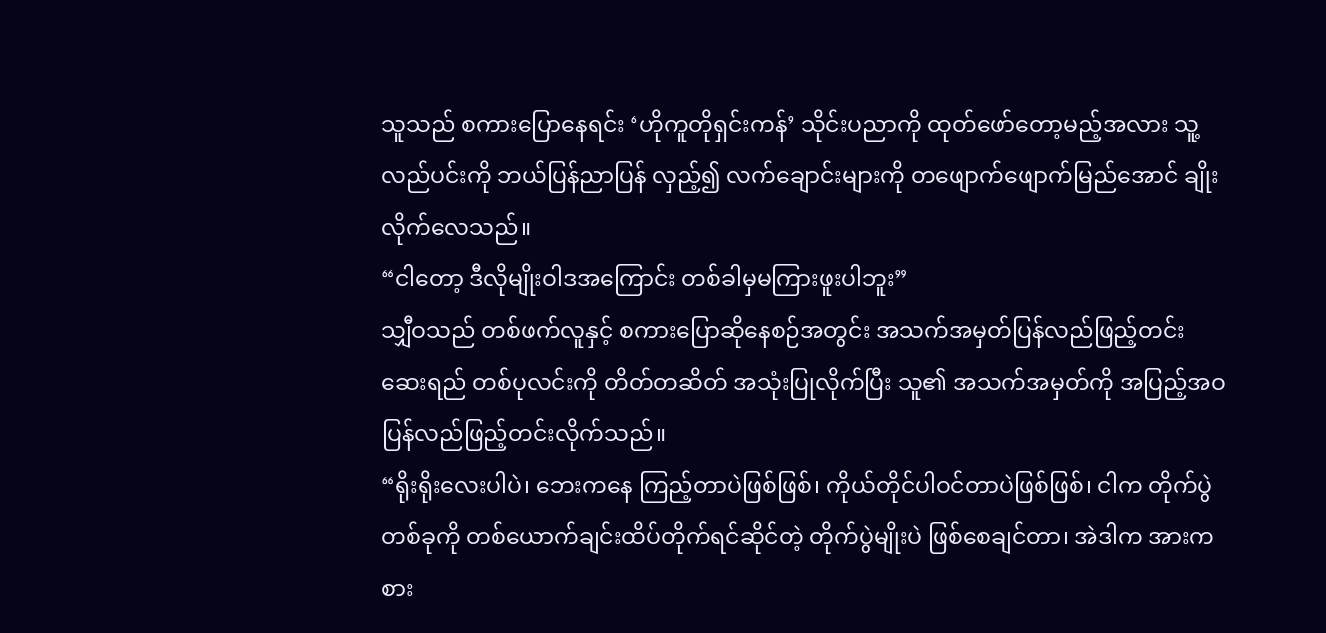သူသည် စကားပြောနေရင်း ‘ဟိုကူတိုရှင်းကန်’ သိုင်းပညာကို ထုတ်ဖော်တော့မည့်အလား သူ့လည်ပင်းကို ဘယ်ပြန်ညာပြန် လှည့်၍ လက်ချောင်းများကို တဖျောက်ဖျောက်မြည်အောင် ချိုးလိုက်လေသည်။
“ငါတော့ ဒီလိုမျိုးဝါဒအကြောင်း တစ်ခါမှမကြားဖူးပါဘူး”
သျှီဝသည် တစ်ဖက်လူနှင့် စကားပြောဆိုနေစဉ်အတွင်း အသက်အမှတ်ပြန်လည်ဖြည့်တင်းဆေးရည် တစ်ပုလင်းကို တိတ်တဆိတ် အသုံးပြုလိုက်ပြီး သူ၏ အသက်အမှတ်ကို အပြည့်အဝ ပြန်လည်ဖြည့်တင်းလိုက်သည်။
“ရိုးရိုးလေးပါပဲ၊ ဘေးကနေ ကြည့်တာပဲဖြစ်ဖြစ်၊ ကိုယ်တိုင်ပါဝင်တာပဲဖြစ်ဖြစ်၊ ငါက တိုက်ပွဲတစ်ခုကို တစ်ယောက်ချင်းထိပ်တိုက်ရင်ဆိုင်တဲ့ တိုက်ပွဲမျိုးပဲ ဖြစ်စေချင်တာ၊ အဲဒါက အားကစား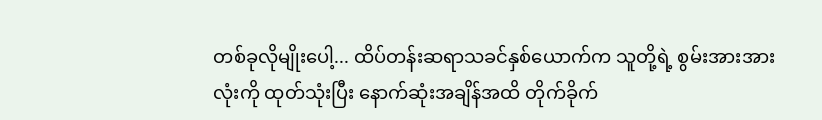တစ်ခုလိုမျိုးပေါ့... ထိပ်တန်းဆရာသခင်နှစ်ယောက်က သူတို့ရဲ့ စွမ်းအားအားလုံးကို ထုတ်သုံးပြီး နောက်ဆုံးအချိန်အထိ တိုက်ခိုက်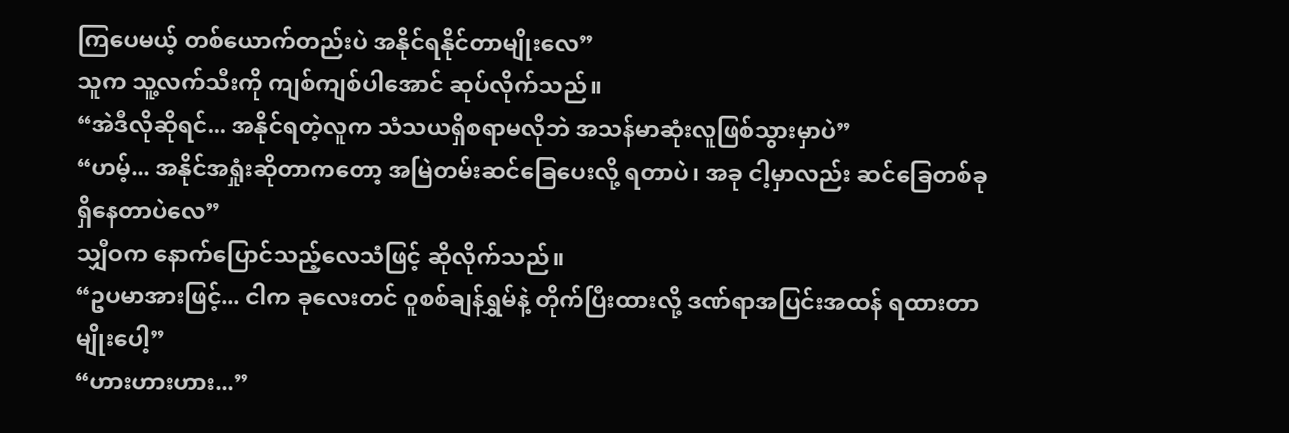ကြပေမယ့် တစ်ယောက်တည်းပဲ အနိုင်ရနိုင်တာမျိုးလေ”
သူက သူ့လက်သီးကို ကျစ်ကျစ်ပါအောင် ဆုပ်လိုက်သည်။
“အဲဒီလိုဆိုရင်... အနိုင်ရတဲ့လူက သံသယရှိစရာမလိုဘဲ အသန်မာဆုံးလူဖြစ်သွားမှာပဲ”
“ဟမ့်... အနိုင်အရှုံးဆိုတာကတော့ အမြဲတမ်းဆင်ခြေပေးလို့ ရတာပဲ၊ အခု ငါ့မှာလည်း ဆင်ခြေတစ်ခု ရှိနေတာပဲလေ”
သျှီဝက နောက်ပြောင်သည့်လေသံဖြင့် ဆိုလိုက်သည်။
“ဥပမာအားဖြင့်... ငါက ခုလေးတင် ဝူစစ်ချန်ရွှမ်နဲ့ တိုက်ပြီးထားလို့ ဒဏ်ရာအပြင်းအထန် ရထားတာမျိုးပေါ့”
“ဟားဟားဟား...”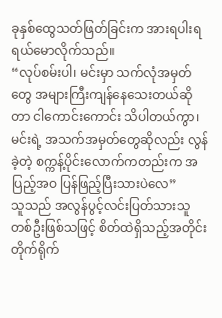ခုနှစ်ထွေသတ်ဖြတ်ခြင်းက အားရပါးရ ရယ်မောလိုက်သည်။
“လုပ်စမ်းပါ၊ မင်းမှာ သက်လုံအမှတ်တွေ အများကြီးကျန်နေသေးတယ်ဆိုတာ ငါကောင်းကောင်း သိပါတယ်ကွာ၊ မင်းရဲ့ အသက်အမှတ်တွေဆိုလည်း လွန်ခဲ့တဲ့ စက္ကန့်ပိုင်းလောက်ကတည်းက အပြည့်အဝ ပြန်ဖြည့်ပြီးသားပဲလေ”
သူသည် အလွန်ပွင့်လင်းပြတ်သားသူတစ်ဦးဖြစ်သဖြင့် စိတ်ထဲရှိသည့်အတိုင်း တိုက်ရိုက်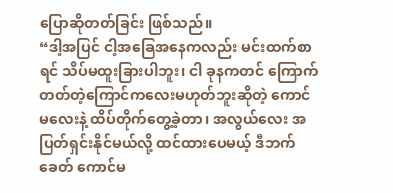ပြောဆိုတတ်ခြင်း ဖြစ်သည်။
“ဒါ့အပြင် ငါ့အခြေအနေကလည်း မင်းထက်စာရင် သိပ်မထူးခြားပါဘူး၊ ငါ ခုနကတင် ကြောက်တတ်တဲ့ကြောင်ကလေးမဟုတ်ဘူးဆိုတဲ့ ကောင်မလေးနဲ့ ထိပ်တိုက်တွေ့ခဲ့တာ၊ အလွယ်လေး အပြတ်ရှင်းနိုင်မယ်လို့ ထင်ထားပေမယ့် ဒီဘက်ခေတ် ကောင်မ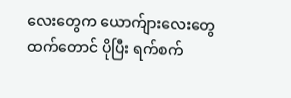လေးတွေက ယောက်ျားလေးတွေထက်တောင် ပိုပြီး ရက်စက်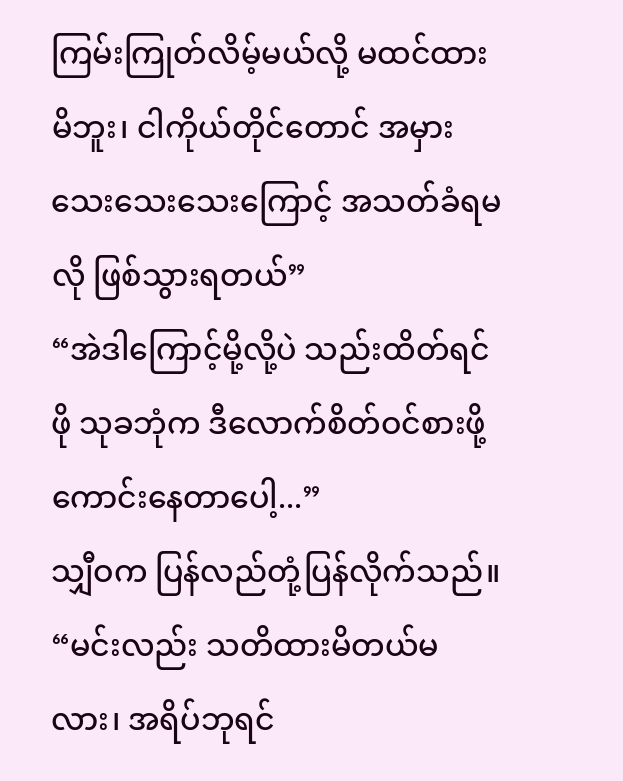ကြမ်းကြုတ်လိမ့်မယ်လို့ မထင်ထားမိဘူး၊ ငါကိုယ်တိုင်တောင် အမှားသေးသေးသေးကြောင့် အသတ်ခံရမလို ဖြစ်သွားရတယ်”
“အဲဒါကြောင့်မို့လို့ပဲ သည်းထိတ်ရင်ဖို သုခဘုံက ဒီလောက်စိတ်ဝင်စားဖို့ ကောင်းနေတာပေါ့...”
သျှီဝက ပြန်လည်တုံ့ပြန်လိုက်သည်။
“မင်းလည်း သတိထားမိတယ်မလား၊ အရိပ်ဘုရင်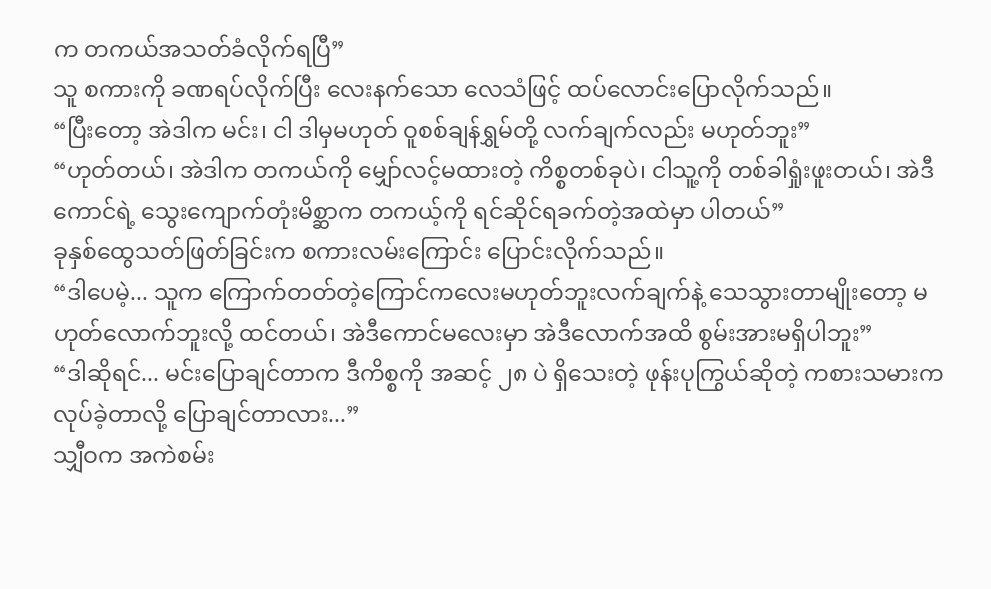က တကယ်အသတ်ခံလိုက်ရပြီ”
သူ စကားကို ခဏရပ်လိုက်ပြီး လေးနက်သော လေသံဖြင့် ထပ်လောင်းပြောလိုက်သည်။
“ပြီးတော့ အဲဒါက မင်း၊ ငါ ဒါမှမဟုတ် ဝူစစ်ချန်ရွှမ်တို့ လက်ချက်လည်း မဟုတ်ဘူး”
“ဟုတ်တယ်၊ အဲဒါက တကယ်ကို မျှော်လင့်မထားတဲ့ ကိစ္စတစ်ခုပဲ၊ ငါသူ့ကို တစ်ခါရှုံးဖူးတယ်၊ အဲဒီကောင်ရဲ့ သွေးကျောက်တုံးမိစ္ဆာက တကယ့်ကို ရင်ဆိုင်ရခက်တဲ့အထဲမှာ ပါတယ်”
ခုနှစ်ထွေသတ်ဖြတ်ခြင်းက စကားလမ်းကြောင်း ပြောင်းလိုက်သည်။
“ဒါပေမဲ့... သူက ကြောက်တတ်တဲ့ကြောင်ကလေးမဟုတ်ဘူးလက်ချက်နဲ့ သေသွားတာမျိုးတော့ မဟုတ်လောက်ဘူးလို့ ထင်တယ်၊ အဲဒီကောင်မလေးမှာ အဲဒီလောက်အထိ စွမ်းအားမရှိပါဘူး”
“ဒါဆိုရင်... မင်းပြောချင်တာက ဒီကိစ္စကို အဆင့် ၂၈ ပဲ ရှိသေးတဲ့ ဖုန်းပုကြွယ်ဆိုတဲ့ ကစားသမားက လုပ်ခဲ့တာလို့ ပြောချင်တာလား...”
သျှီဝက အကဲစမ်း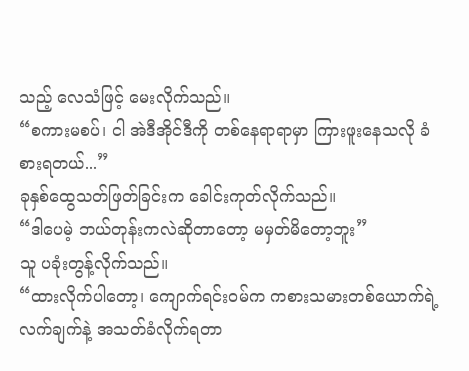သည့် လေသံဖြင့် မေးလိုက်သည်။
“စကားမစပ်၊ ငါ အဲဒီအိုင်ဒီကို တစ်နေရာရာမှာ ကြားဖူးနေသလို ခံစားရတယ်...”
ခုနှစ်ထွေသတ်ဖြတ်ခြင်းက ခေါင်းကုတ်လိုက်သည်။
“ဒါပေမဲ့ ဘယ်တုန်းကလဲဆိုတာတော့ မမှတ်မိတော့ဘူး”
သူ ပခုံးတွန့်လိုက်သည်။
“ထားလိုက်ပါတော့၊ ကျောက်ရင်းဝမ်က ကစားသမားတစ်ယောက်ရဲ့ လက်ချက်နဲ့ အသတ်ခံလိုက်ရတာ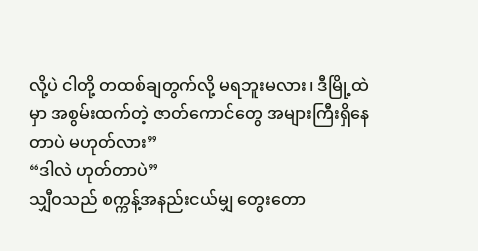လို့ပဲ ငါတို့ တထစ်ချတွက်လို့ မရဘူးမလား၊ ဒီမြို့ထဲမှာ အစွမ်းထက်တဲ့ ဇာတ်ကောင်တွေ အများကြီးရှိနေတာပဲ မဟုတ်လား”
“ဒါလဲ ဟုတ်တာပဲ”
သျှီဝသည် စက္ကန့်အနည်းငယ်မျှ တွေးတော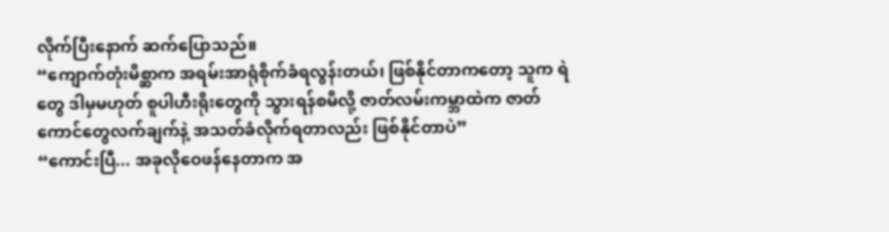လိုက်ပြီးနောက် ဆက်ပြောသည်။
“ကျောက်တုံးမိစ္ဆာက အရမ်းအာရုံစိုက်ခံရလွန်းတယ်၊ ဖြစ်နိုင်တာကတော့ သူက ရဲတွေ ဒါမှမဟုတ် စူပါဟီးရိုးတွေကို သွားရန်စမိလို့ ဇာတ်လမ်းကမ္ဘာထဲက ဇာတ်ကောင်တွေလက်ချက်နဲ့ အသတ်ခံလိုက်ရတာလည်း ဖြစ်နိုင်တာပဲ”
“ကောင်းပြီ... အခုလိုဝေဖန်နေတာက အ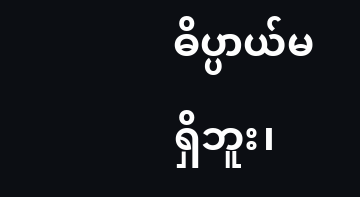ဓိပ္ပာယ်မရှိဘူး၊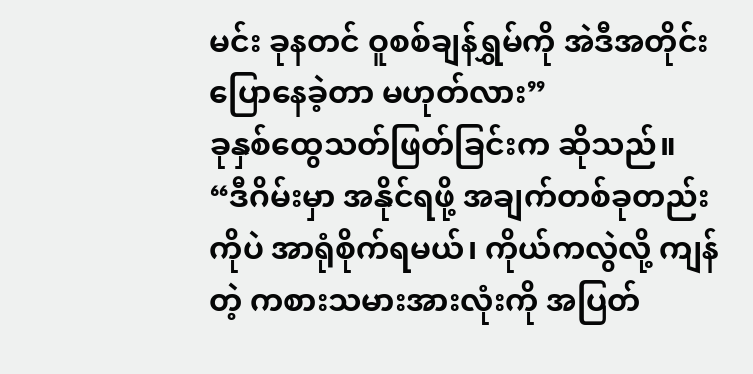မင်း ခုနတင် ဝူစစ်ချန်ရွှမ်ကို အဲဒီအတိုင်း ပြောနေခဲ့တာ မဟုတ်လား”
ခုနှစ်ထွေသတ်ဖြတ်ခြင်းက ဆိုသည်။
“ဒီဂိမ်းမှာ အနိုင်ရဖို့ အချက်တစ်ခုတည်းကိုပဲ အာရုံစိုက်ရမယ်၊ ကိုယ်ကလွဲလို့ ကျန်တဲ့ ကစားသမားအားလုံးကို အပြတ်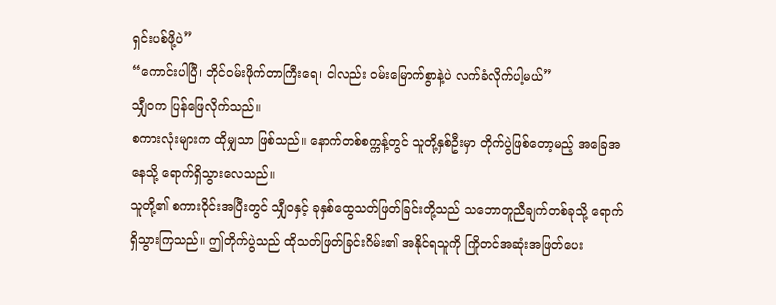ရှင်းပစ်ဖို့ပဲ”
“ကောင်းပါပြီ၊ ဘိုင်ဝမ်းဖိုက်တာကြီးရေ၊ ငါလည်း ဝမ်းမြောက်စွာနဲ့ပဲ လက်ခံလိုက်ပါ့မယ်”
သျှီဝက ပြန်ဖြေလိုက်သည်။
စကားလုံးများက ထိုမျှသာ ဖြစ်သည်။ နောက်တစ်စက္ကန့်တွင် သူတို့နှစ်ဦးမှာ တိုက်ပွဲဖြစ်တော့မည့် အခြေအနေသို့ ရောက်ရှိသွားလေသည်။
သူတို့၏ စကားဝိုင်းအပြီးတွင် သျှီဝနှင့် ခုနှစ်ထွေသတ်ဖြတ်ခြင်းတို့သည် သဘောတူညီချက်တစ်ခုသို့ ရောက်ရှိသွားကြသည်။ ဤတိုက်ပွဲသည် ထိုသတ်ဖြတ်ခြင်းဂိမ်း၏ အနိုင်ရသူကို ကြိုတင်အဆုံးအဖြတ်ပေး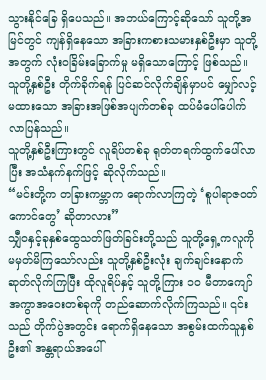သွားနိုင်ခြေ ရှိပေသည်။ အဘယ်ကြောင့်ဆိုသော် သူတို့အမြင်တွင် ကျန်ရှိနေသော အခြားကစားသမားနှစ်ဦးမှာ သူတို့အတွက် လုံးဝခြိမ်းခြောက်မှု မရှိသောကြောင့် ဖြစ်သည်။
သူတို့နှစ်ဦး တိုက်ခိုက်ရန် ပြင်ဆင်လိုက်ချိန်မှာပင် မျှော်လင့်မထားသော အခြားအဖြစ်အပျက်တစ်ခု ထပ်မံပေါ်ပေါက်လာပြန်သည်။
သူတို့နှစ်ဦးကြားတွင် လူရိပ်တစ်ခု ရုတ်တရက်ထွက်ပေါ်လာပြီး အသံနက်နက်ဖြင့် ဆိုလိုက်သည်။
“မင်းတို့က တခြားကမ္ဘာက ရောက်လာကြတဲ့ ‘စူပါရာဇဝတ်ကောင်တွေ’ ဆိုတာလား”
သျှီဝနှင့်ခုနှစ်ထွေသတ်ဖြတ်ခြင်းတို့သည် သူတို့ရှေ့ကလူကို မမှတ်မိကြသော်လည်း သူတို့နှစ်ဦးလုံး ချက်ချင်းနောက်ဆုတ်လိုက်ကြပြီး ထိုလူရိပ်နှင့် သူတို့ကြား ၁၀ မီတာကျော် အကွာအဝေးတစ်ခုကို တည်ဆောက်လိုက်ကြသည်။ ၎င်းသည် တိုက်ပွဲအတွင်း ရောက်ရှိနေသော အစွမ်းထက်သူနှစ်ဦး၏ အန္တရာယ်အပေါ်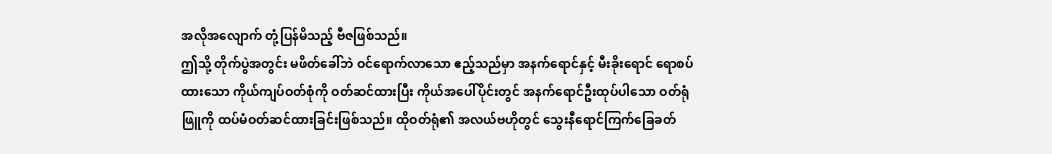အလိုအလျောက် တုံ့ပြန်မိသည့် ဗီဇဖြစ်သည်။
ဤသို့ တိုက်ပွဲအတွင်း မဖိတ်ခေါ်ဘဲ ဝင်ရောက်လာသော ဧည့်သည်မှာ အနက်ရောင်နှင့် မီးခိုးရောင် ရောစပ်ထားသော ကိုယ်ကျပ်ဝတ်စုံကို ဝတ်ဆင်ထားပြီး ကိုယ်အပေါ်ပိုင်းတွင် အနက်ရောင်ဦးထုပ်ပါသော ဝတ်ရုံဖြူကို ထပ်မံဝတ်ဆင်ထားခြင်းဖြစ်သည်။ ထိုဝတ်ရုံ၏ အလယ်ဗဟိုတွင် သွေးနီရောင်ကြက်ခြေခတ်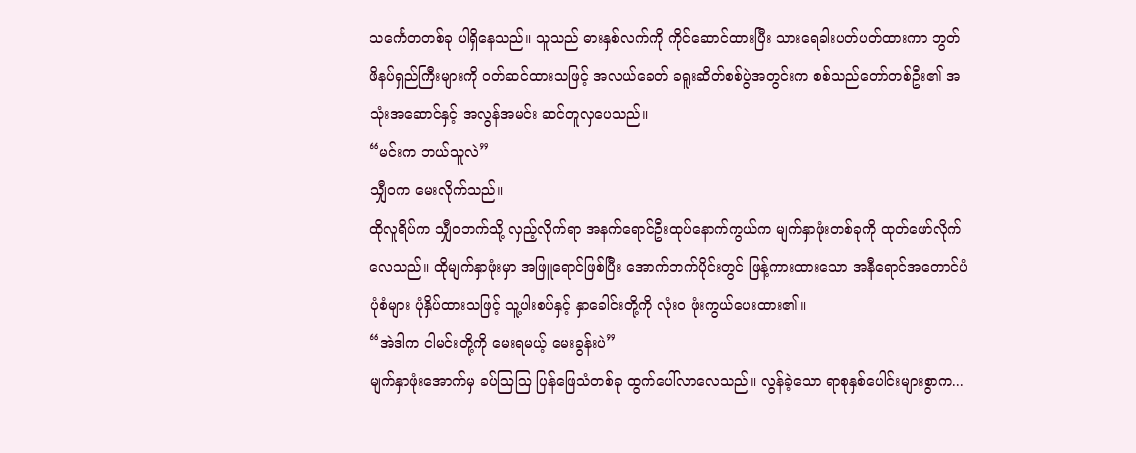သင်္ကေတတစ်ခု ပါရှိနေသည်။ သူသည် ဓားနှစ်လက်ကို ကိုင်ဆောင်ထားပြီး သားရေခါးပတ်ပတ်ထားကာ ဘွတ်ဖိနပ်ရှည်ကြီးများကို ဝတ်ဆင်ထားသဖြင့် အလယ်ခေတ် ခရူးဆိတ်စစ်ပွဲအတွင်းက စစ်သည်တော်တစ်ဦး၏ အသုံးအဆောင်နှင့် အလွန်အမင်း ဆင်တူလှပေသည်။
“မင်းက ဘယ်သူလဲ”
သျှီဝက မေးလိုက်သည်။
ထိုလူရိပ်က သျှီဝဘက်သို့ လှည့်လိုက်ရာ အနက်ရောင်ဦးထုပ်နောက်ကွယ်က မျက်နှာဖုံးတစ်ခုကို ထုတ်ဖော်လိုက်လေသည်။ ထိုမျက်နှာဖုံးမှာ အဖြူရောင်ဖြစ်ပြီး အောက်ဘက်ပိုင်းတွင် ဖြန့်ကားထားသော အနီရောင်အတောင်ပံပုံစံများ ပုံနှိပ်ထားသဖြင့် သူ့ပါးစပ်နှင့် နှာခေါင်းတို့ကို လုံးဝ ဖုံးကွယ်ပေးထား၏။
“အဲဒါက ငါမင်းတို့ကို မေးရမယ့် မေးခွန်းပဲ”
မျက်နှာဖုံးအောက်မှ ခပ်ဩဩ ပြန်ဖြေသံတစ်ခု ထွက်ပေါ်လာလေသည်။ လွန်ခဲ့သော ရာစုနှစ်ပေါင်းများစွာက...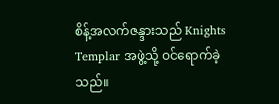စိန့်အလက်ဇန္ဒားသည် Knights Templar အဖွဲ့သို့ ဝင်ရောက်ခဲ့သည်။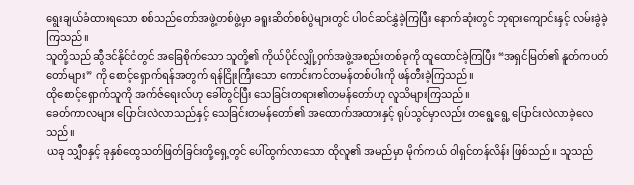ရွေးချယ်ခံထားရသော စစ်သည်တော်အဖွဲ့တစ်ဖွဲ့မှာ ခရူးဆိတ်စစ်ပွဲများတွင် ပါဝင်ဆင်နွှဲခဲ့ကြပြီး နောက်ဆုံးတွင် ဘုရားကျောင်းနှင့် လမ်းခွဲခဲ့ကြသည်။
သူတို့သည် ဆွီဒင်နိုင်ငံတွင် အခြေစိုက်သော သူတို့၏ ကိုယ်ပိုင်လျှို့ဝှက်အဖွဲ့အစည်းတစ်ခုကို ထူထောင်ခဲ့ကြပြီး “အရှင်မြတ်၏ နူတ်ကပတ်တော်များ” ကို စောင့်ရှောက်ရန်အတွက် ရန်ငြိုးကြီးသော ကောင်းကင်တမန်တစ်ပါးကို ဖန်တီးခဲ့ကြသည်။
ထိုစောင့်ရှောက်သူကို အက်ဇ်ရေးလ်ဟု ခေါ်တွင်ပြီး သေခြင်းတရား၏တမန်တော်ဟု လူသိများကြသည်။
ခေတ်ကာလများ ပြောင်းလဲလာသည်နှင့် သေခြင်းတမန်တော်၏ အထောက်အထားနှင့် ရုပ်သွင်မှာလည်း တရွေ့ရွေ့ ပြောင်းလဲလာခဲ့လေသည်။
ယခု သျှီဝနှင့် ခုနှစ်ထွေသတ်ဖြတ်ခြင်းတို့ရှေ့တွင် ပေါ်ထွက်လာသော ထိုလူ၏ အမည်မှာ မိုက်ကယ် ဝါရှင်တန်လိန်း ဖြစ်သည်။ သူသည်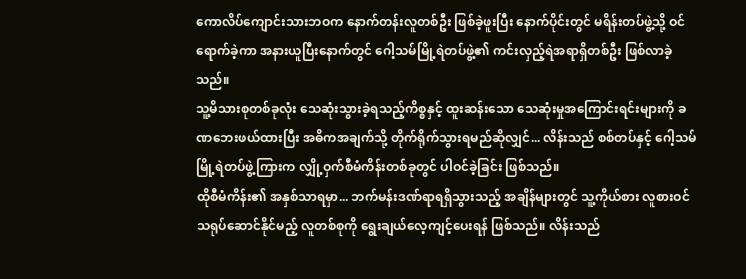ကောလိပ်ကျောင်းသားဘဝက နောက်တန်းလူတစ်ဦး ဖြစ်ခဲ့ဖူးပြီး နောက်ပိုင်းတွင် မရိန်းတပ်ဖွဲ့သို့ ဝင်ရောက်ခဲ့ကာ အနားယူပြီးနောက်တွင် ဂေါ့သမ်မြို့ရဲတပ်ဖွဲ့၏ ကင်းလှည့်ရဲအရာရှိတစ်ဦး ဖြစ်လာခဲ့သည်။
သူ့မိသားစုတစ်ခုလုံး သေဆုံးသွားခဲ့ရသည့်ကိစ္စနှင့် ထူးဆန်းသော သေဆုံးမှုအကြောင်းရင်းများကို ခဏဘေးဖယ်ထားပြီး အဓိကအချက်သို့ တိုက်ရိုက်သွားရမည်ဆိုလျှင်... လိန်းသည် စစ်တပ်နှင့် ဂေါ့သမ်မြို့ရဲတပ်ဖွဲ့ကြားက လျှို့ဝှက်စီမံကိန်းတစ်ခုတွင် ပါဝင်ခဲ့ခြင်း ဖြစ်သည်။
ထိုစီမံကိန်း၏ အနှစ်သာရမှာ... ဘက်မန်းဒဏ်ရာရရှိသွားသည့် အချိန်များတွင် သူ့ကိုယ်စား လူစားဝင်သရုပ်ဆောင်နိုင်မည့် လူတစ်စုကို ရွေးချယ်လေ့ကျင့်ပေးရန် ဖြစ်သည်။ လိန်းသည်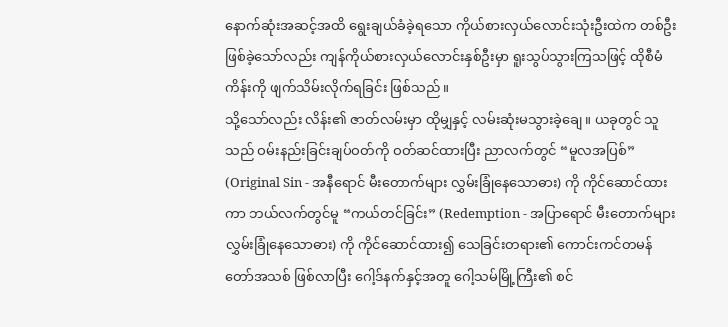နောက်ဆုံးအဆင့်အထိ ရွေးချယ်ခံခဲ့ရသော ကိုယ်စားလှယ်လောင်းသုံးဦးထဲက တစ်ဦး ဖြစ်ခဲ့သော်လည်း ကျန်ကိုယ်စားလှယ်လောင်းနှစ်ဦးမှာ ရူးသွပ်သွားကြသဖြင့် ထိုစီမံကိန်းကို ဖျက်သိမ်းလိုက်ရခြင်း ဖြစ်သည်။
သို့သော်လည်း လိန်း၏ ဇာတ်လမ်းမှာ ထိုမျှနှင့် လမ်းဆုံးမသွားခဲ့ချေ။ ယခုတွင် သူသည် ဝမ်းနည်းခြင်းချပ်ဝတ်ကို ဝတ်ဆင်ထားပြီး ညာလက်တွင် “မူလအပြစ်” (Original Sin - အနီရောင် မီးတောက်များ လွှမ်းခြုံနေသောဓား) ကို ကိုင်ဆောင်ထားကာ ဘယ်လက်တွင်မူ “ကယ်တင်ခြင်း” (Redemption - အပြာရောင် မီးတောက်များလွှမ်းခြုံနေသောဓား) ကို ကိုင်ဆောင်ထား၍ သေခြင်းတရား၏ ကောင်းကင်တမန်တော်အသစ် ဖြစ်လာပြီး ဂေါ့ဒ်နက်နှင့်အတူ ဂေါ့သမ်မြို့ကြီး၏ စင်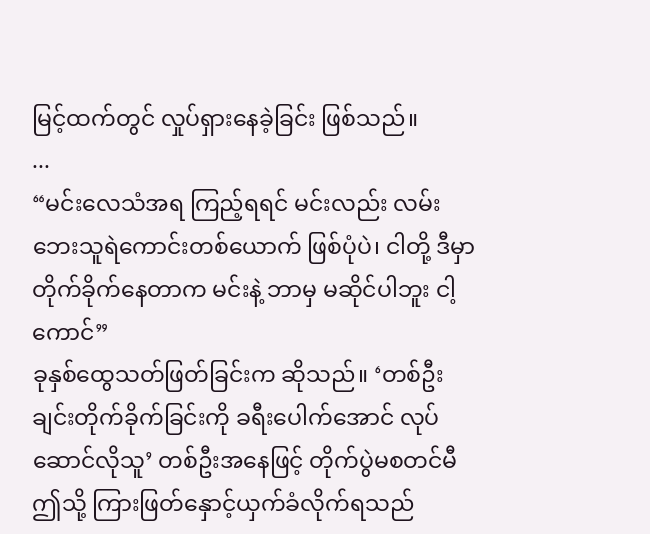မြင့်ထက်တွင် လှုပ်ရှားနေခဲ့ခြင်း ဖြစ်သည်။
...
“မင်းလေသံအရ ကြည့်ရရင် မင်းလည်း လမ်းဘေးသူရဲကောင်းတစ်ယောက် ဖြစ်ပုံပဲ၊ ငါတို့ ဒီမှာ တိုက်ခိုက်နေတာက မင်းနဲ့ ဘာမှ မဆိုင်ပါဘူး ငါ့ကောင်”
ခုနှစ်ထွေသတ်ဖြတ်ခြင်းက ဆိုသည်။ ‘တစ်ဦးချင်းတိုက်ခိုက်ခြင်းကို ခရီးပေါက်အောင် လုပ်ဆောင်လိုသူ’ တစ်ဦးအနေဖြင့် တိုက်ပွဲမစတင်မီ ဤသို့ ကြားဖြတ်နှောင့်ယှက်ခံလိုက်ရသည်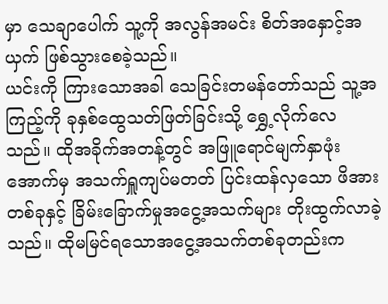မှာ သေချာပေါက် သူ့ကို အလွန်အမင်း စိတ်အနှောင့်အယှက် ဖြစ်သွားစေခဲ့သည်။
ယင်းကို ကြားသောအခါ သေခြင်းတမန်တော်သည် သူ့အကြည့်ကို ခုနှစ်ထွေသတ်ဖြတ်ခြင်းသို့ ရွှေ့လိုက်လေသည်။ ထိုအခိုက်အတန့်တွင် အဖြူရောင်မျက်နှာဖုံးအောက်မှ အသက်ရှူကျပ်မတတ် ပြင်းထန်လှသော ဖိအားတစ်ခုနှင့် ခြိမ်းခြောက်မှုအငွေ့အသက်များ တိုးထွက်လာခဲ့သည်။ ထိုမမြင်ရသောအငွေ့အသက်တစ်ခုတည်းက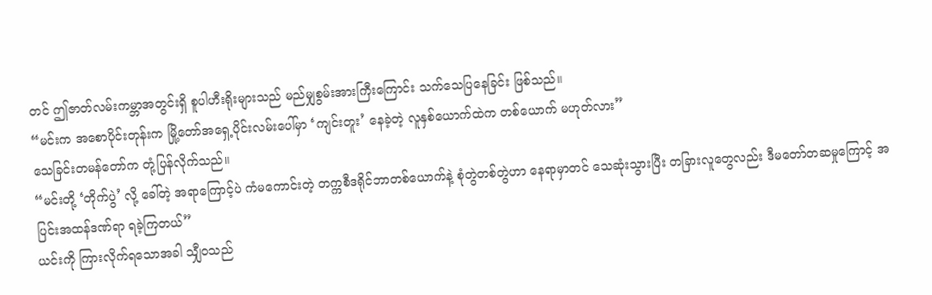တင် ဤဇာတ်လမ်းကမ္ဘာအတွင်းရှိ စူပါဟီးရိုးများသည် မည်မျှစွမ်းအားကြီးကြောင်း သက်သေပြနေခြင်း ဖြစ်သည်။
“မင်းက အစောပိုင်းတုန်းက မြို့တော်အရှေ့ပိုင်းလမ်းပေါ်မှာ ‘ကျင်းတူး’ နေခဲ့တဲ့ လူနှစ်ယောက်ထဲက တစ်ယောက် မဟုတ်လား”
သေခြင်းတမန်တော်က တုံ့ပြန်လိုက်သည်။
“မင်းတို့ ‘တိုက်ပွဲ’ လို့ ခေါ်တဲ့ အရာကြောင့်ပဲ ကံမကောင်းတဲ့ တက္ကစီဒရိုင်ဘာတစ်ယောက်နဲ့ စုံတွဲတစ်တွဲဟာ နေရာမှာတင် သေဆုံးသွားပြီး တခြားလူတွေလည်း ဒီမတော်တဆမှုကြောင့် အပြင်းအထန်ဒဏ်ရာ ရခဲ့ကြတယ်”
ယင်းကို ကြားလိုက်ရသောအခါ သျှီဝသည်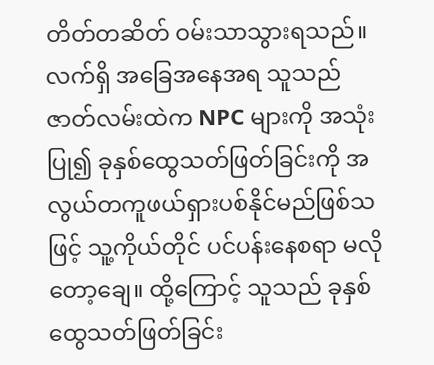တိတ်တဆိတ် ဝမ်းသာသွားရသည်။ လက်ရှိ အခြေအနေအရ သူသည် ဇာတ်လမ်းထဲက NPC များကို အသုံးပြု၍ ခုနှစ်ထွေသတ်ဖြတ်ခြင်းကို အလွယ်တကူဖယ်ရှားပစ်နိုင်မည်ဖြစ်သဖြင့် သူ့ကိုယ်တိုင် ပင်ပန်းနေစရာ မလိုတော့ချေ။ ထို့ကြောင့် သူသည် ခုနှစ်ထွေသတ်ဖြတ်ခြင်း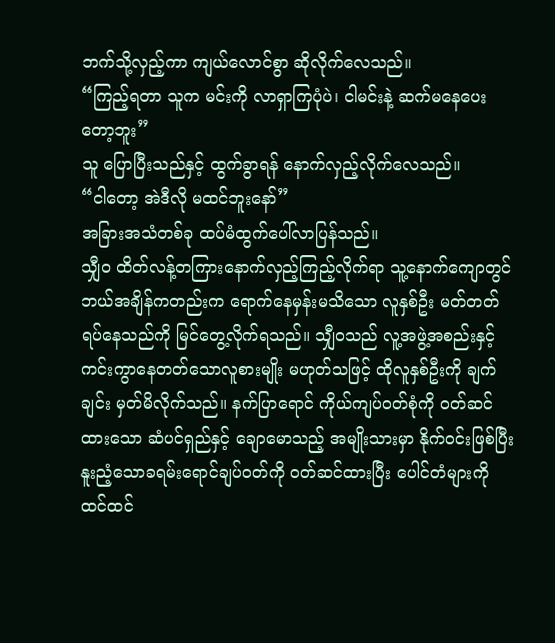ဘက်သို့လှည့်ကာ ကျယ်လောင်စွာ ဆိုလိုက်လေသည်။
“ကြည့်ရတာ သူက မင်းကို လာရှာကြပုံပဲ၊ ငါမင်းနဲ့ ဆက်မနေပေးတော့ဘူး”
သူ ပြောပြီးသည်နှင့် ထွက်ခွာရန် နောက်လှည့်လိုက်လေသည်။
“ငါတော့ အဲဒီလို မထင်ဘူးနော်”
အခြားအသံတစ်ခု ထပ်မံထွက်ပေါ်လာပြန်သည်။
သျှီဝ ထိတ်လန့်တကြားနောက်လှည့်ကြည့်လိုက်ရာ သူ့နောက်ကျောတွင် ဘယ်အချိန်ကတည်းက ရောက်နေမှန်းမသိသော လူနှစ်ဦး မတ်တတ်ရပ်နေသည်ကို မြင်တွေ့လိုက်ရသည်။ သျှီဝသည် လူ့အဖွဲ့အစည်းနှင့် ကင်းကွာနေတတ်သောလူစားမျိုး မဟုတ်သဖြင့် ထိုလူနှစ်ဦးကို ချက်ချင်း မှတ်မိလိုက်သည်။ နက်ပြာရောင် ကိုယ်ကျပ်ဝတ်စုံကို ဝတ်ဆင်ထားသော ဆံပင်ရှည်နှင့် ချောမောသည့် အမျိုးသားမှာ နိုက်ဝင်းဖြစ်ပြီး နူးညံ့သောခရမ်းရောင်ချပ်ဝတ်ကို ဝတ်ဆင်ထားပြီး ပေါင်တံများကို ထင်ထင်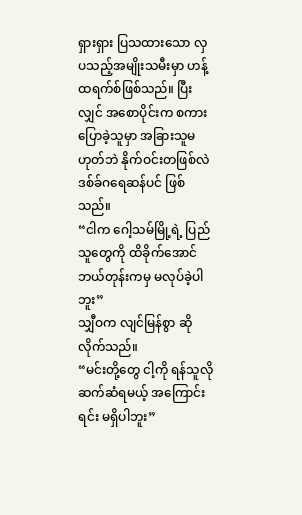ရှားရှား ပြသထားသော လှပသည့်အမျိုးသမီးမှာ ဟန့်ထရက်စ်ဖြစ်သည်။ ပြီးလျှင် အစောပိုင်းက စကားပြောခဲ့သူမှာ အခြားသူမဟုတ်ဘဲ နိုက်ဝင်းတဖြစ်လဲ ဒစ်ခ်ဂရေဆန်ပင် ဖြစ်သည်။
“ငါက ဂေါ့သမ်မြို့ရဲ့ ပြည်သူတွေကို ထိခိုက်အောင် ဘယ်တုန်းကမှ မလုပ်ခဲ့ပါဘူး”
သျှီဝက လျင်မြန်စွာ ဆိုလိုက်သည်။
“မင်းတို့တွေ ငါ့ကို ရန်သူလိုဆက်ဆံရမယ့် အကြောင်းရင်း မရှိပါဘူး”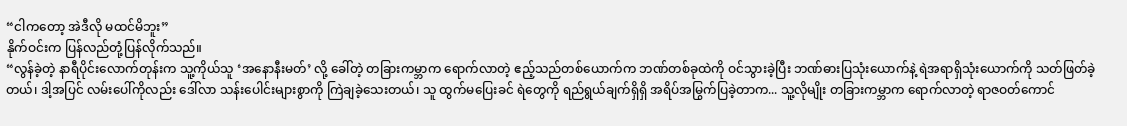“ငါကတော့ အဲဒီလို မထင်မိဘူး”
နိုက်ဝင်းက ပြန်လည်တုံ့ပြန်လိုက်သည်။
“လွန်ခဲ့တဲ့ နာရီပိုင်းလောက်တုန်းက သူ့ကိုယ်သူ ‘အနောနီးမတ်’ လို့ ခေါ်တဲ့ တခြားကမ္ဘာက ရောက်လာတဲ့ ဧည့်သည်တစ်ယောက်က ဘဏ်တစ်ခုထဲကို ဝင်သွားခဲ့ပြီး ဘဏ်ဓားပြသုံးယောက်နဲ့ ရဲအရာရှိသုံးယောက်ကို သတ်ဖြတ်ခဲ့တယ်၊ ဒါ့အပြင် လမ်းပေါ်ကိုလည်း ဒေါ်လာ သန်းပေါင်းများစွာကို ကြဲချခဲ့သေးတယ်၊ သူ ထွက်မပြေးခင် ရဲတွေကို ရည်ရွယ်ချက်ရှိရှိ အရိပ်အမြွက်ပြခဲ့တာက... သူ့လိုမျိုး တခြားကမ္ဘာက ရောက်လာတဲ့ ရာဇဝတ်ကောင်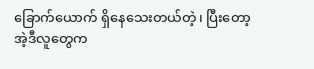ခြောက်ယောက် ရှိနေသေးတယ်တဲ့၊ ပြီးတော့ အဲ့ဒီလူတွေက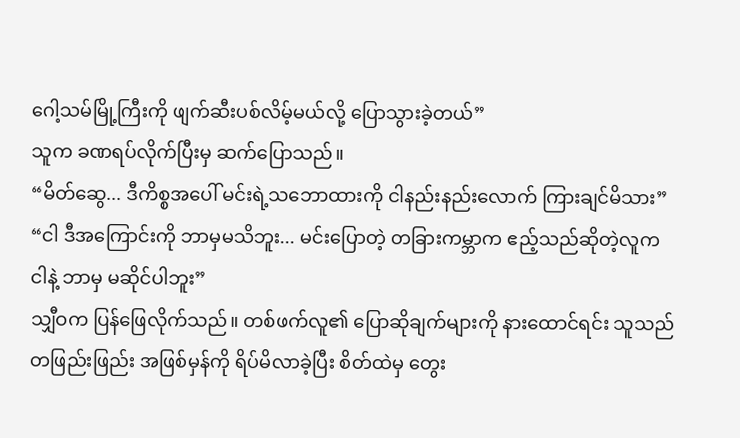ဂေါ့သမ်မြို့ကြီးကို ဖျက်ဆီးပစ်လိမ့်မယ်လို့ ပြောသွားခဲ့တယ်”
သူက ခဏရပ်လိုက်ပြီးမှ ဆက်ပြောသည်။
“မိတ်ဆွေ... ဒီကိစ္စအပေါ် မင်းရဲ့သဘောထားကို ငါနည်းနည်းလောက် ကြားချင်မိသား”
“ငါ ဒီအကြောင်းကို ဘာမှမသိဘူး... မင်းပြောတဲ့ တခြားကမ္ဘာက ဧည့်သည်ဆိုတဲ့လူက ငါနဲ့ ဘာမှ မဆိုင်ပါဘူး”
သျှီဝက ပြန်ဖြေလိုက်သည်။ တစ်ဖက်လူ၏ ပြောဆိုချက်များကို နားထောင်ရင်း သူသည် တဖြည်းဖြည်း အဖြစ်မှန်ကို ရိပ်မိလာခဲ့ပြီး စိတ်ထဲမှ တွေး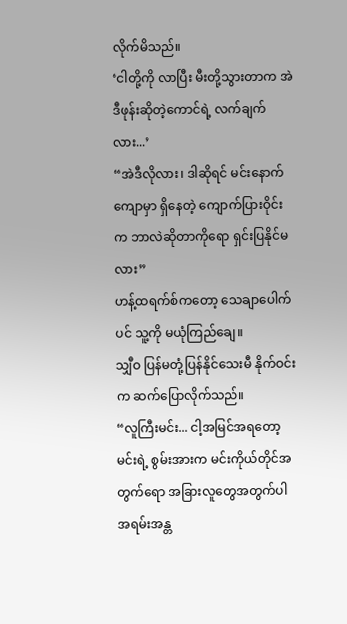လိုက်မိသည်။
‘ငါတို့ကို လာပြီး မီးတို့သွားတာက အဲဒီဖုန်းဆိုတဲ့ကောင်ရဲ့ လက်ချက်လား...’
“အဲဒီလိုလား၊ ဒါဆိုရင် မင်းနောက်ကျောမှာ ရှိနေတဲ့ ကျောက်ပြားဝိုင်းက ဘာလဲဆိုတာကိုရော ရှင်းပြနိုင်မလား”
ဟန့်ထရက်စ်ကတော့ သေချာပေါက်ပင် သူ့ကို မယုံကြည်ချေ။
သျှီဝ ပြန်မတုံ့ပြန်နိုင်သေးမီ နိုက်ဝင်းက ဆက်ပြောလိုက်သည်။
“လူကြီးမင်း... ငါ့အမြင်အရတော့ မင်းရဲ့ စွမ်းအားက မင်းကိုယ်တိုင်အတွက်ရော အခြားလူတွေအတွက်ပါ အရမ်းအန္တ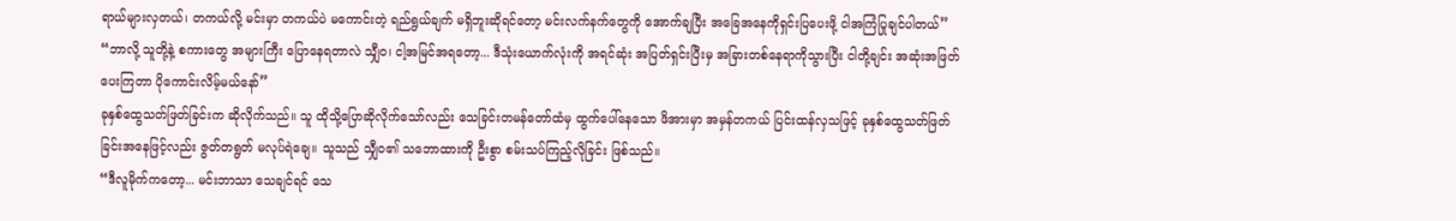ရာယ်များလှတယ်၊ တကယ်လို့ မင်းမှာ တကယ်ပဲ မကောင်းတဲ့ ရည်ရွယ်ချက် မရှိဘူးဆိုရင်တော့ မင်းလက်နက်တွေကို အောက်ချပြီး အခြေအနေကိုရှင်းပြပေးဖို့ ငါအကြံပြုချင်ပါတယ်”
“ဘာလို့ သူတို့နဲ့ စကားတွေ အများကြီး ပြောနေရတာလဲ သျှီဝ၊ ငါ့အမြင်အရတော့... ဒီသုံးယောက်လုံးကို အရင်ဆုံး အပြတ်ရှင်းပြီးမှ အခြားတစ်နေရာကိုသွားပြီး ငါတို့ချင်း အဆုံးအဖြတ်ပေးကြတာ ပိုကောင်းလိမ့်မယ်နော်”
ခုနှစ်ထွေသတ်ဖြတ်ခြင်းက ဆိုလိုက်သည်။ သူ ထိုသို့ပြောဆိုလိုက်သော်လည်း သေခြင်းတမန်တော်ထံမှ ထွက်ပေါ်နေသော ဖိအားမှာ အမှန်တကယ် ပြင်းထန်လှသဖြင့် ခုနှစ်ထွေသတ်ဖြတ်ခြင်းအနေဖြင့်လည်း ဇွတ်တရွတ် မလုပ်ရဲချေ။ သူသည် သျှီဝ၏ သဘောထားကို ဦးစွာ စမ်းသပ်ကြည့်လိုခြင်း ဖြစ်သည်။
“ဒီလူမိုက်ကတော့... မင်းဘာသာ သေချင်ရင် သေ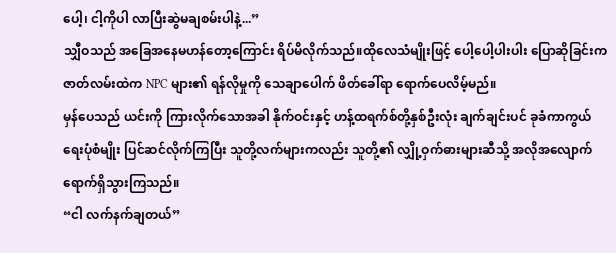ပေါ့၊ ငါ့ကိုပါ လာပြီးဆွဲမချစမ်းပါနဲ့...”
သျှီဝသည် အခြေအနေမဟန်တော့ကြောင်း ရိပ်မိလိုက်သည်။ထိုလေသံမျိုးဖြင့် ပေါ့ပေါ့ပါးပါး ပြောဆိုခြင်းက ဇာတ်လမ်းထဲက NPC များ၏ ရန်လိုမှုကို သေချာပေါက် ဖိတ်ခေါ်ရာ ရောက်ပေလိမ့်မည်။
မှန်ပေသည် ယင်းကို ကြားလိုက်သောအခါ နိုက်ဝင်းနှင့် ဟန့်ထရက်စ်တို့နှစ်ဦးလုံး ချက်ချင်းပင် ခုခံကာကွယ်ရေးပုံစံမျိုး ပြင်ဆင်လိုက်ကြပြီး သူတို့လက်များကလည်း သူတို့၏ လျှို့ဝှက်ဓားများဆီသို့ အလိုအလျောက် ရောက်ရှိသွားကြသည်။
“ငါ လက်နက်ချတယ်”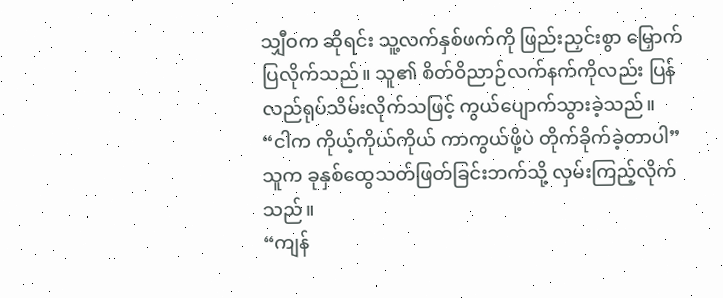သျှီဝက ဆိုရင်း သူ့လက်နှစ်ဖက်ကို ဖြည်းညှင်းစွာ မြှောက်ပြလိုက်သည်။ သူ၏ စိတ်ဝိညာဉ်လက်နက်ကိုလည်း ပြန်လည်ရုပ်သိမ်းလိုက်သဖြင့် ကွယ်ပျောက်သွားခဲ့သည်။
“ငါက ကိုယ့်ကိုယ်ကိုယ် ကာကွယ်ဖို့ပဲ တိုက်ခိုက်ခဲ့တာပါ”
သူက ခုနှစ်ထွေသတ်ဖြတ်ခြင်းဘက်သို့ လှမ်းကြည့်လိုက်သည်။
“ကျန်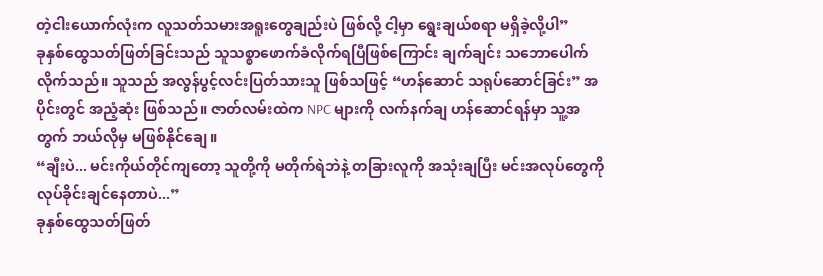တဲ့ငါးယောက်လုံးက လူသတ်သမားအရူးတွေချည်းပဲ ဖြစ်လို့ ငါ့မှာ ရွေးချယ်စရာ မရှိခဲ့လို့ပါ”
ခုနှစ်ထွေသတ်ဖြတ်ခြင်းသည် သူသစ္စာဖောက်ခံလိုက်ရပြီဖြစ်ကြောင်း ချက်ချင်း သဘောပေါက်လိုက်သည်။ သူသည် အလွန်ပွင့်လင်းပြတ်သားသူ ဖြစ်သဖြင့် “ဟန်ဆောင် သရုပ်ဆောင်ခြင်း” အပိုင်းတွင် အညံ့ဆုံး ဖြစ်သည်။ ဇာတ်လမ်းထဲက NPC များကို လက်နက်ချ ဟန်ဆောင်ရန်မှာ သူ့အတွက် ဘယ်လိုမှ မဖြစ်နိုင်ချေ။
“ချီးပဲ... မင်းကိုယ်တိုင်ကျတော့ သူတို့ကို မတိုက်ရဲဘဲနဲ့ တခြားလူကို အသုံးချပြီး မင်းအလုပ်တွေကို လုပ်ခိုင်းချင်နေတာပဲ...”
ခုနှစ်ထွေသတ်ဖြတ်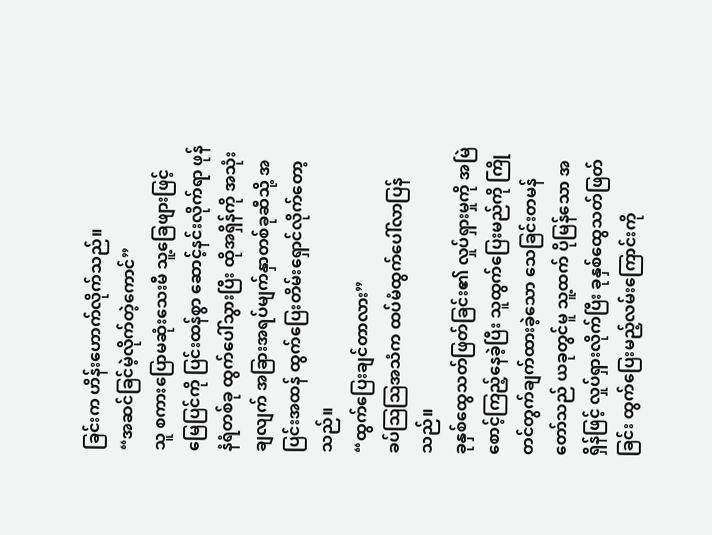ခြင်းက ဟိန်းဟောက်လိုက်သည်။
“အဆင်ခြင်မဲ့လိုက်တဲ့ကောင်”
သူ စကားပြောမဆုံးသေးမီ သူ့ခြေဖျားဖြင့် မြေပြင်ကို ပြင်းထန်စွာ ဆောင့်နင်းလိုက်ရာ ဖုန်နံရံတစ်ခု ထွက်ပေါ်သွားပြီး ထိုအရှိန်ကို အသုံးချလျက် အခြားအရပ်မျက်နှာတစ်ခုဆီသို့ အပြင်းအထန် ထွက်ပြေးတိမ်းရှောင်လိုက်တော့သည်။
“ထွက်ပြေးချင်တာလား”
ခပ်ဩဩအသံက ထပ်မံထွက်ပေါ်လာပြန်သည်။
ခုနှစ်ထွေသတ်ဖြတ်ခြင်း၏ လှုပ်ရှားမှုကို အမြဲစောင့်ကြည့်နေခဲ့ပြီး သူထွက်ပြေးမည်ကို ကြိုတင်တွက်ချက်ထားခဲ့သော သေခြင်းတမန်တော်သည် ယခုတွင်မူ သူ့ထက် ပိုမြန်သော အရှိန်ဖြင့် လှုပ်ရှားလိုက်ပြီး ခုနှစ်ထွေသတ်ဖြတ်ခြင်း ထွက်ပြေးမည့်လမ်းကြောင်းကို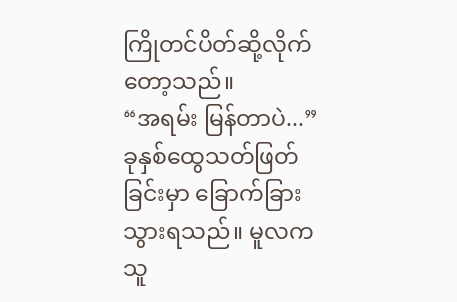ကြိုတင်ပိတ်ဆို့လိုက်တော့သည်။
“အရမ်း မြန်တာပဲ...”
ခုနှစ်ထွေသတ်ဖြတ်ခြင်းမှာ ခြောက်ခြားသွားရသည်။ မူလက သူ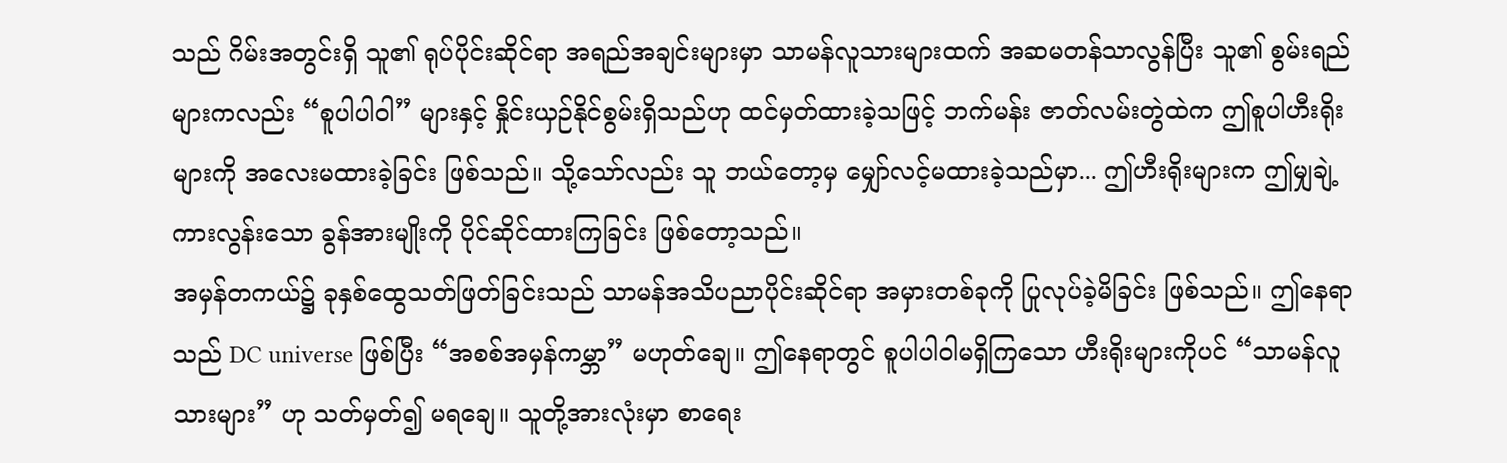သည် ဂိမ်းအတွင်းရှိ သူ၏ ရုပ်ပိုင်းဆိုင်ရာ အရည်အချင်းများမှာ သာမန်လူသားများထက် အဆမတန်သာလွန်ပြီး သူ၏ စွမ်းရည်များကလည်း “စူပါပါဝါ” များနှင့် နှိုင်းယှဉ်နိုင်စွမ်းရှိသည်ဟု ထင်မှတ်ထားခဲ့သဖြင့် ဘက်မန်း ဇာတ်လမ်းတွဲထဲက ဤစူပါဟီးရိုးများကို အလေးမထားခဲ့ခြင်း ဖြစ်သည်။ သို့သော်လည်း သူ ဘယ်တော့မှ မျှော်လင့်မထားခဲ့သည်မှာ... ဤဟီးရိုးများက ဤမျှချဲ့ကားလွန်းသော ခွန်အားမျိုးကို ပိုင်ဆိုင်ထားကြခြင်း ဖြစ်တော့သည်။
အမှန်တကယ်၌ ခုနှစ်ထွေသတ်ဖြတ်ခြင်းသည် သာမန်အသိပညာပိုင်းဆိုင်ရာ အမှားတစ်ခုကို ပြုလုပ်ခဲ့မိခြင်း ဖြစ်သည်။ ဤနေရာသည် DC universe ဖြစ်ပြီး “အစစ်အမှန်ကမ္ဘာ” မဟုတ်ချေ။ ဤနေရာတွင် စူပါပါဝါမရှိကြသော ဟီးရိုးများကိုပင် “သာမန်လူသားများ” ဟု သတ်မှတ်၍ မရချေ။ သူတို့အားလုံးမှာ စာရေး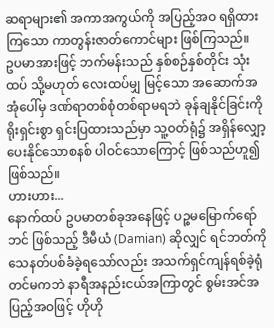ဆရာများ၏ အကာအကွယ်ကို အပြည့်အဝ ရရှိထားကြသော ကာတွန်းဇာတ်ကောင်များ ဖြစ်ကြသည်။
ဥပမာအားဖြင့် ဘက်မန်းသည် နှစ်စဉ်နှစ်တိုင်း သုံးထပ် သို့မဟုတ် လေးထပ်မျှ မြင့်သော အဆောက်အအုံပေါ်မှ ဒဏ်ရာတစ်စုံတစ်ရာမရဘဲ ခုန်ချနိုင်ခြင်းကို ရိုးရှင်းစွာ ရှင်းပြထားသည်မှာ သူ့ဝတ်ရုံ၌ အရှိန်လျှော့ပေးနိုင်သောစနစ် ပါဝင်သောကြောင့် ဖြစ်သည်ဟူ၍ ဖြစ်သည်။
ဟားဟား...
နောက်ထပ် ဥပမာတစ်ခုအနေဖြင့် ပဉ္စမမြောက်ရော်ဘင် ဖြစ်သည့် ဒီမီယံ (Damian) ဆိုလျှင် ရင်ဘတ်ကို သေနတ်ပစ်ခံခဲ့ရသော်လည်း အသက်ရှင်ကျန်ရစ်ခဲ့ရုံတင်မကဘဲ နာရီအနည်းငယ်အကြာတွင် စွမ်းအင်အပြည့်အဝဖြင့် ဟိုဟို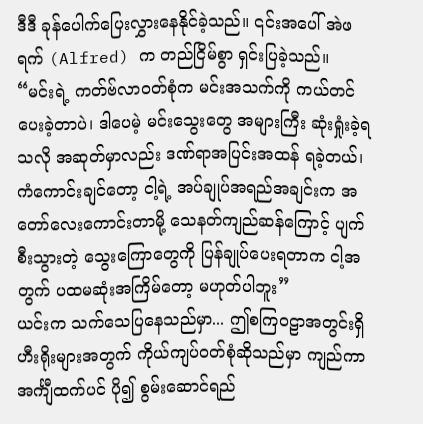ဒီဒီ ခုန်ပေါက်ပြေးလွှားနေနိုင်ခဲ့သည်။ ၎င်းအပေါ် အဲဖရက် (Alfred) က တည်ငြိမ်စွာ ရှင်းပြခဲ့သည်။
“မင်းရဲ့ ကတ်ဗ်လာဝတ်စုံက မင်းအသက်ကို ကယ်တင်ပေးခဲ့တာပဲ၊ ဒါပေမဲ့ မင်းသွေးတွေ အများကြီး ဆုံးရှုံးခဲ့ရသလို အဆုတ်မှာလည်း ဒဏ်ရာအပြင်းအထန် ရခဲ့တယ်၊ ကံကောင်းချင်တော့ ငါ့ရဲ့ အပ်ချုပ်အရည်အချင်းက အတော်လေးကောင်းတာမို့ သေနတ်ကျည်ဆန်ကြောင့် ပျက်စီးသွားတဲ့ သွေးကြောတွေကို ပြန်ချုပ်ပေးရတာက ငါ့အတွက် ပထမဆုံးအကြိမ်တော့ မဟုတ်ပါဘူး”
ယင်းက သက်သေပြနေသည်မှာ... ဤစကြဝဠာအတွင်းရှိ ဟီးရိုးများအတွက် ကိုယ်ကျပ်ဝတ်စုံဆိုသည်မှာ ကျည်ကာအင်္ကျီထက်ပင် ပို၍ စွမ်းဆောင်ရည်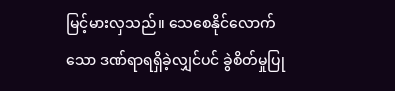မြင့်မားလှသည်။ သေစေနိုင်လောက်သော ဒဏ်ရာရရှိခဲ့လျှင်ပင် ခွဲစိတ်မှုပြု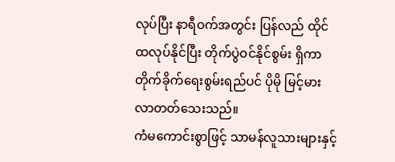လုပ်ပြီး နာရီဝက်အတွင်း ပြန်လည် ထိုင်ထလုပ်နိုင်ပြီး တိုက်ပွဲဝင်နိုင်စွမ်း ရှိကာ တိုက်ခိုက်ရေးစွမ်းရည်ပင် ပိုမို မြင့်မားလာတတ်သေးသည်။
ကံမကောင်းစွာဖြင့် သာမန်လူသားများနှင့်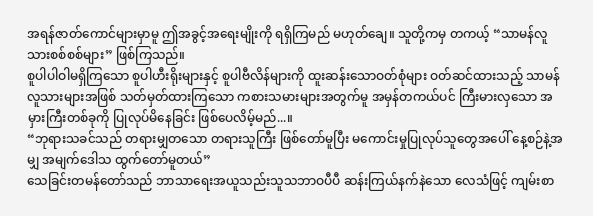အရန်ဇာတ်ကောင်များမှာမူ ဤအခွင့်အရေးမျိုးကို ရရှိကြမည် မဟုတ်ချေ။ သူတို့ကမှ တကယ့် “သာမန်လူသားစစ်စစ်များ” ဖြစ်ကြသည်။
စူပါပါဝါမရှိကြသော စူပါဟီးရိုးများနှင့် စူပါဗီလိန်များကို ထူးဆန်းသောဝတ်စုံများ ဝတ်ဆင်ထားသည့် သာမန်လူသားများအဖြစ် သတ်မှတ်ထားကြသော ကစားသမားများအတွက်မူ အမှန်တကယ်ပင် ကြီးမားလှသော အမှားကြီးတစ်ခုကို ပြုလုပ်မိနေခြင်း ဖြစ်ပေလိမ့်မည်...။
“ဘုရားသခင်သည် တရားမျှတသော တရားသူကြီး ဖြစ်တော်မူပြီး မကောင်းမှုပြုလုပ်သူတွေအပေါ် နေ့စဉ်နဲ့အမျှ အမျက်ဒေါသ ထွက်တော်မူတယ်”
သေခြင်းတမန်တော်သည် ဘာသာရေးအယူသည်းသူသဘာဝပီပီ ဆန်းကြယ်နက်နဲသော လေသံဖြင့် ကျမ်းစာ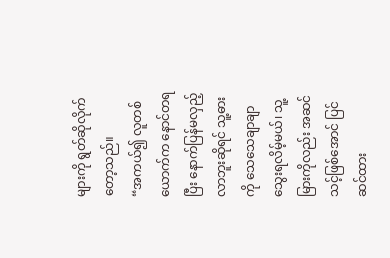များကို ရွတ်ဆိုလိုက်တော့သည်။
“အကယ်၍ လူတစ်ယောက်က နောင်တရပြီး နောက်ပြန်မလှည့်လာဘူးဆိုရင် သူ့ဓားကို သေသေချာချာ သွေးရလိမ့်မယ်၊ သူ့မြားကိုလည်း အဆင်သင့်ဖြစ်အောင် ပြင်ဆင်ထား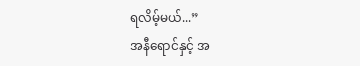ရလိမ့်မယ်...”
အနီရောင်နှင့် အ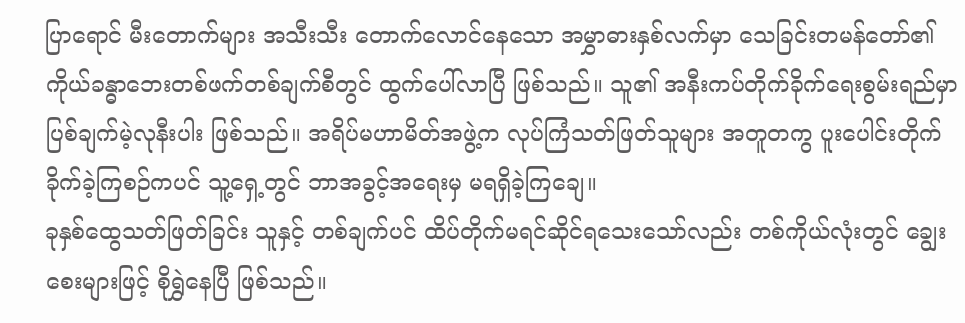ပြာရောင် မီးတောက်များ အသီးသီး တောက်လောင်နေသော အမွှာဓားနှစ်လက်မှာ သေခြင်းတမန်တော်၏ ကိုယ်ခန္ဓာဘေးတစ်ဖက်တစ်ချက်စီတွင် ထွက်ပေါ်လာပြီ ဖြစ်သည်။ သူ၏ အနီးကပ်တိုက်ခိုက်ရေးစွမ်းရည်မှာ ပြစ်ချက်မဲ့လုနီးပါး ဖြစ်သည်။ အရိပ်မဟာမိတ်အဖွဲ့က လုပ်ကြံသတ်ဖြတ်သူများ အတူတကွ ပူးပေါင်းတိုက်ခိုက်ခဲ့ကြစဉ်ကပင် သူ့ရှေ့တွင် ဘာအခွင့်အရေးမှ မရရှိခဲ့ကြချေ။
ခုနှစ်ထွေသတ်ဖြတ်ခြင်း သူနှင့် တစ်ချက်ပင် ထိပ်တိုက်မရင်ဆိုင်ရသေးသော်လည်း တစ်ကိုယ်လုံးတွင် ချွေးစေးများဖြင့် စိုရွှဲနေပြီ ဖြစ်သည်။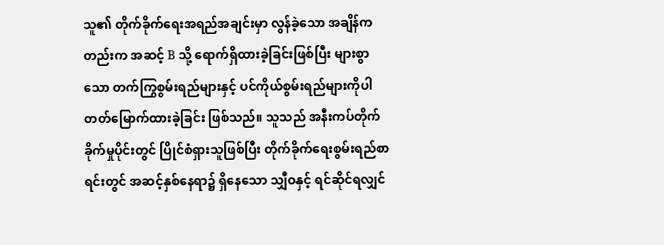သူ၏ တိုက်ခိုက်ရေးအရည်အချင်းမှာ လွန်ခဲ့သော အချိန်ကတည်းက အဆင့် B သို့ ရောက်ရှိထားခဲ့ခြင်းဖြစ်ပြီး များစွာသော တက်ကြွစွမ်းရည်များနှင့် ပင်ကိုယ်စွမ်းရည်များကိုပါ တတ်မြောက်ထားခဲ့ခြင်း ဖြစ်သည်။ သူသည် အနီးကပ်တိုက်ခိုက်မှုပိုင်းတွင် ပြိုင်စံရှားသူဖြစ်ပြီး တိုက်ခိုက်ရေးစွမ်းရည်စာရင်းတွင် အဆင့်နှစ်နေရာ၌ ရှိနေသော သျှီဝနှင့် ရင်ဆိုင်ရလျှင်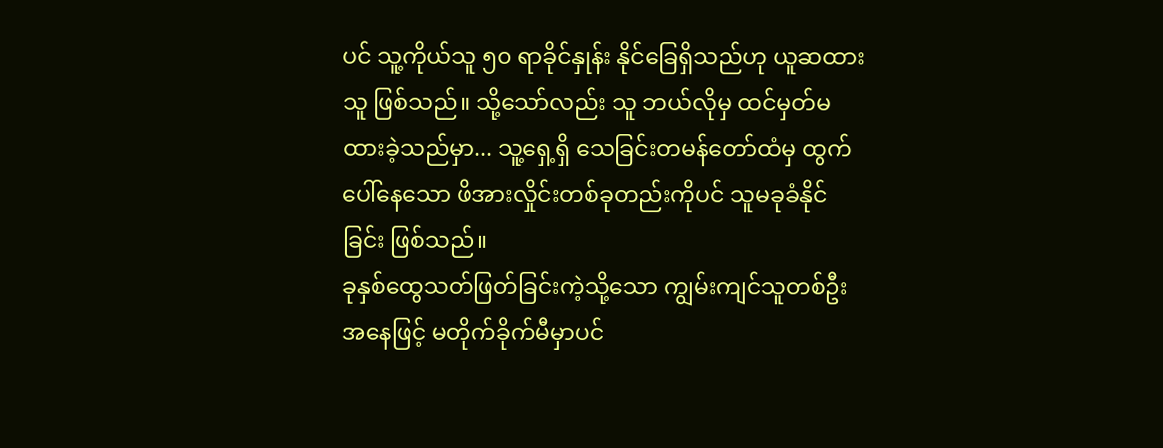ပင် သူ့ကိုယ်သူ ၅၀ ရာခိုင်နှုန်း နိုင်ခြေရှိသည်ဟု ယူဆထားသူ ဖြစ်သည်။ သို့သော်လည်း သူ ဘယ်လိုမှ ထင်မှတ်မထားခဲ့သည်မှာ... သူ့ရှေ့ရှိ သေခြင်းတမန်တော်ထံမှ ထွက်ပေါ်နေသော ဖိအားလှိုင်းတစ်ခုတည်းကိုပင် သူမခုခံနိုင်ခြင်း ဖြစ်သည်။
ခုနှစ်ထွေသတ်ဖြတ်ခြင်းကဲ့သို့သော ကျွမ်းကျင်သူတစ်ဦးအနေဖြင့် မတိုက်ခိုက်မီမှာပင်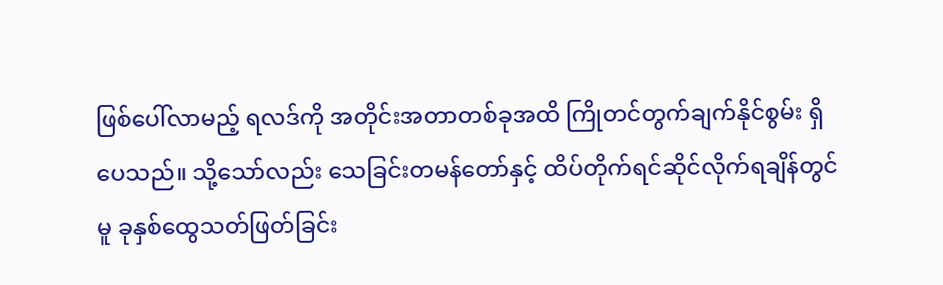ဖြစ်ပေါ်လာမည့် ရလဒ်ကို အတိုင်းအတာတစ်ခုအထိ ကြိုတင်တွက်ချက်နိုင်စွမ်း ရှိပေသည်။ သို့သော်လည်း သေခြင်းတမန်တော်နှင့် ထိပ်တိုက်ရင်ဆိုင်လိုက်ရချိန်တွင်မူ ခုနှစ်ထွေသတ်ဖြတ်ခြင်း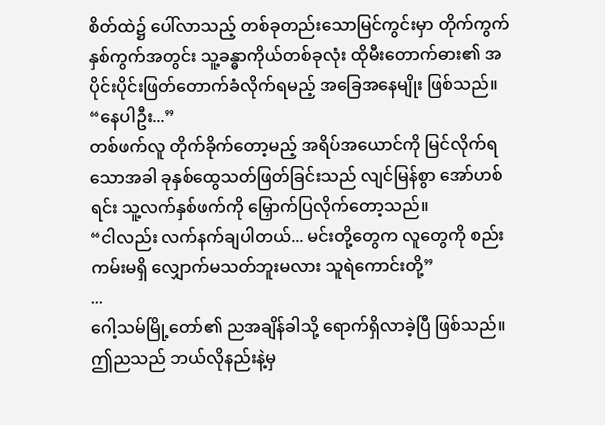စိတ်ထဲ၌ ပေါ်လာသည့် တစ်ခုတည်းသောမြင်ကွင်းမှာ တိုက်ကွက်နှစ်ကွက်အတွင်း သူ့ခန္ဓာကိုယ်တစ်ခုလုံး ထိုမီးတောက်ဓား၏ အပိုင်းပိုင်းဖြတ်တောက်ခံလိုက်ရမည့် အခြေအနေမျိုး ဖြစ်သည်။
“နေပါဦး...”
တစ်ဖက်လူ တိုက်ခိုက်တော့မည့် အရိပ်အယောင်ကို မြင်လိုက်ရသောအခါ ခုနှစ်ထွေသတ်ဖြတ်ခြင်းသည် လျင်မြန်စွာ အော်ဟစ်ရင်း သူ့လက်နှစ်ဖက်ကို မြှောက်ပြလိုက်တော့သည်။
“ငါလည်း လက်နက်ချပါတယ်... မင်းတို့တွေက လူတွေကို စည်းကမ်းမရှိ လျှောက်မသတ်ဘူးမလား သူရဲကောင်းတို့”
...
ဂေါ့သမ်မြို့တော်၏ ညအချိန်ခါသို့ ရောက်ရှိလာခဲ့ပြီ ဖြစ်သည်။ ဤညသည် ဘယ်လိုနည်းနဲ့မှ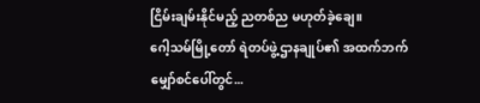ငြိမ်းချမ်းနိုင်မည့် ညတစ်ည မဟုတ်ခဲ့ချေ။
ဂေါ့သမ်မြို့တော် ရဲတပ်ဖွဲ့ဌာနချုပ်၏ အထက်ဘက် မျှော်စင်ပေါ်တွင်...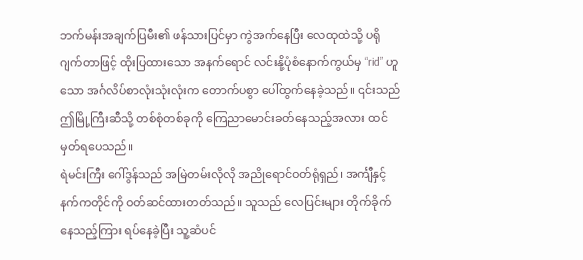ဘက်မန်းအချက်ပြမီး၏ ဖန်သားပြင်မှာ ကွဲအက်နေပြီး လေထုထဲသို့ ပရိုဂျက်တာဖြင့် ထိုးပြထားသော အနက်ရောင် လင်းနို့ပုံစံနောက်ကွယ်မှ “rid” ဟူသော အင်္ဂလိပ်စာလုံးသုံးလုံးက တောက်ပစွာ ပေါ်ထွက်နေခဲ့သည်။ ၎င်းသည် ဤမြို့ကြီးဆီသို့ တစ်စုံတစ်ခုကို ကြေညာမောင်းခတ်နေသည့်အလား ထင်မှတ်ရပေသည်။
ရဲမင်းကြီး ဂေါ်ဒွန်သည် အမြဲတမ်းလိုလို အညိုရောင်ဝတ်ရုံရှည်၊ အင်္ကျီနှင့် နက်ကတိုင်ကို ဝတ်ဆင်ထားတတ်သည်။ သူသည် လေပြင်းများ တိုက်ခိုက်နေသည့်ကြား ရပ်နေခဲ့ပြီး သူ့ဆံပင်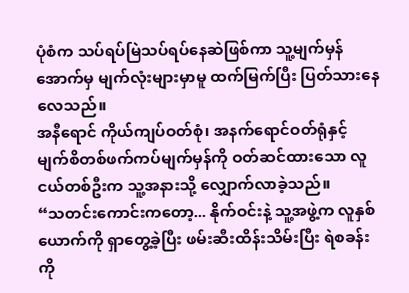ပုံစံက သပ်ရပ်မြဲသပ်ရပ်နေဆဲဖြစ်ကာ သူ့မျက်မှန်အောက်မှ မျက်လုံးများမှာမူ ထက်မြက်ပြီး ပြတ်သားနေလေသည်။
အနီရောင် ကိုယ်ကျပ်ဝတ်စုံ၊ အနက်ရောင်ဝတ်ရုံနှင့် မျက်စိတစ်ဖက်ကပ်မျက်မှန်ကို ဝတ်ဆင်ထားသော လူငယ်တစ်ဦးက သူ့အနားသို့ လျှောက်လာခဲ့သည်။
“သတင်းကောင်းကတော့... နိုက်ဝင်းနဲ့ သူ့အဖွဲ့က လူနှစ်ယောက်ကို ရှာတွေ့ခဲ့ပြီး ဖမ်းဆီးထိန်းသိမ်းပြီး ရဲစခန်းကို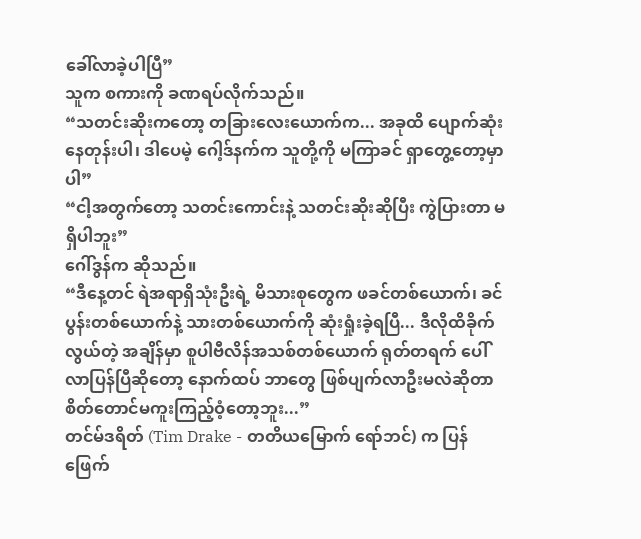ခေါ်လာခဲ့ပါပြီ”
သူက စကားကို ခဏရပ်လိုက်သည်။
“သတင်းဆိုးကတော့ တခြားလေးယောက်က... အခုထိ ပျောက်ဆုံးနေတုန်းပါ၊ ဒါပေမဲ့ ဂေါ့ဒ်နက်က သူတို့ကို မကြာခင် ရှာတွေ့တော့မှာပါ”
“ငါ့အတွက်တော့ သတင်းကောင်းနဲ့ သတင်းဆိုးဆိုပြီး ကွဲပြားတာ မရှိပါဘူး”
ဂေါ်ဒွန်က ဆိုသည်။
“ဒီနေ့တင် ရဲအရာရှိသုံးဦးရဲ့ မိသားစုတွေက ဖခင်တစ်ယောက်၊ ခင်ပွန်းတစ်ယောက်နဲ့ သားတစ်ယောက်ကို ဆုံးရှုံးခဲ့ရပြီ... ဒီလိုထိခိုက်လွယ်တဲ့ အချိန်မှာ စူပါဗီလိန်အသစ်တစ်ယောက် ရုတ်တရက် ပေါ်လာပြန်ပြီဆိုတော့ နောက်ထပ် ဘာတွေ ဖြစ်ပျက်လာဦးမလဲဆိုတာ စိတ်တောင်မကူးကြည့်ဝံ့တော့ဘူး...”
တင်မ်ဒရိတ် (Tim Drake - တတိယမြောက် ရော်ဘင်) က ပြန်ဖြေက်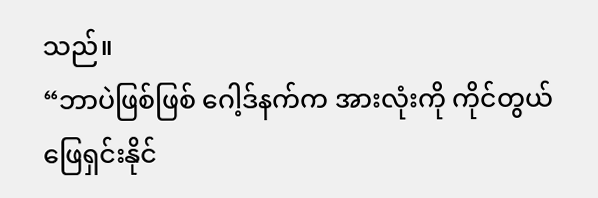သည်။
“ဘာပဲဖြစ်ဖြစ် ဂေါ့ဒ်နက်က အားလုံးကို ကိုင်တွယ်ဖြေရှင်းနိုင်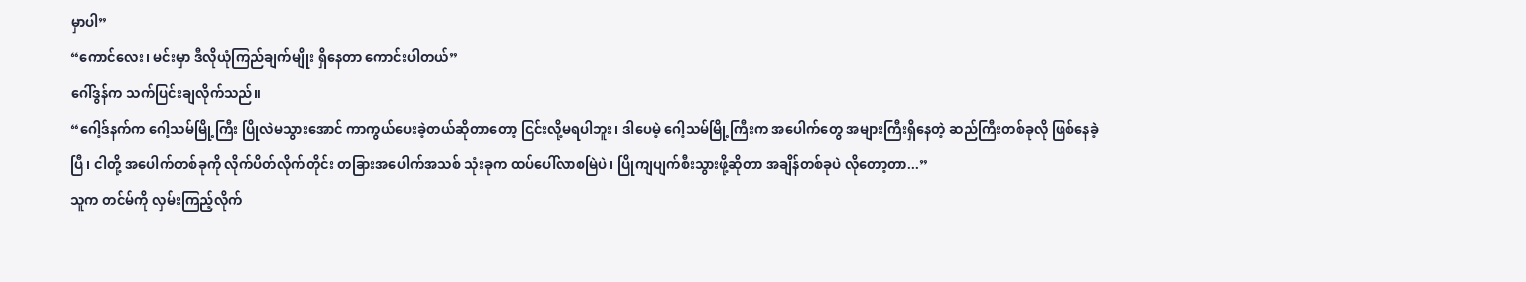မှာပါ”
“ကောင်လေး၊ မင်းမှာ ဒီလိုယုံကြည်ချက်မျိုး ရှိနေတာ ကောင်းပါတယ်”
ဂေါ်ဒွန်က သက်ပြင်းချလိုက်သည်။
“ဂေါ့ဒ်နက်က ဂေါ့သမ်မြို့ကြီး ပြိုလဲမသွားအောင် ကာကွယ်ပေးခဲ့တယ်ဆိုတာတော့ ငြင်းလို့မရပါဘူး၊ ဒါပေမဲ့ ဂေါ့သမ်မြို့ကြီးက အပေါက်တွေ အများကြီးရှိနေတဲ့ ဆည်ကြီးတစ်ခုလို ဖြစ်နေခဲ့ပြီ၊ ငါတို့ အပေါက်တစ်ခုကို လိုက်ပိတ်လိုက်တိုင်း တခြားအပေါက်အသစ် သုံးခုက ထပ်ပေါ်လာစမြဲပဲ၊ ပြိုကျပျက်စီးသွားဖို့ဆိုတာ အချိန်တစ်ခုပဲ လိုတော့တာ...”
သူက တင်မ်ကို လှမ်းကြည့်လိုက်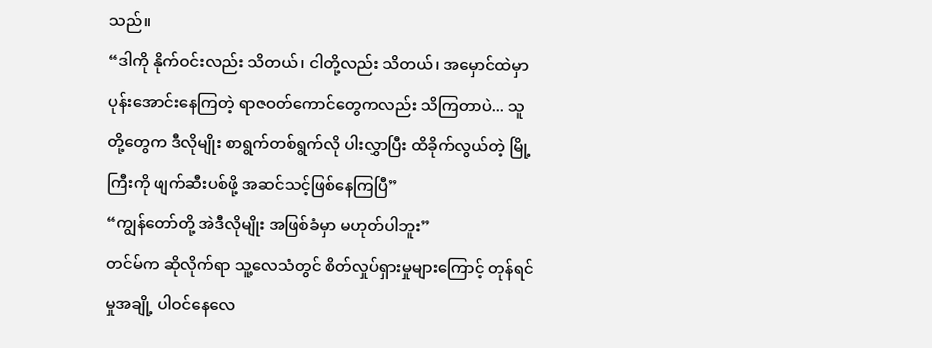သည်။
“ဒါကို နိုက်ဝင်းလည်း သိတယ်၊ ငါတို့လည်း သိတယ်၊ အမှောင်ထဲမှာ ပုန်းအောင်းနေကြတဲ့ ရာဇဝတ်ကောင်တွေကလည်း သိကြတာပဲ... သူတို့တွေက ဒီလိုမျိုး စာရွက်တစ်ရွက်လို ပါးလွှာပြီး ထိခိုက်လွယ်တဲ့ မြို့ကြီးကို ဖျက်ဆီးပစ်ဖို့ အဆင်သင့်ဖြစ်နေကြပြီ”
“ကျွန်တော်တို့ အဲဒီလိုမျိုး အဖြစ်ခံမှာ မဟုတ်ပါဘူး”
တင်မ်က ဆိုလိုက်ရာ သူ့လေသံတွင် စိတ်လှုပ်ရှားမှုများကြောင့် တုန်ရင်မှုအချို့ ပါဝင်နေလေ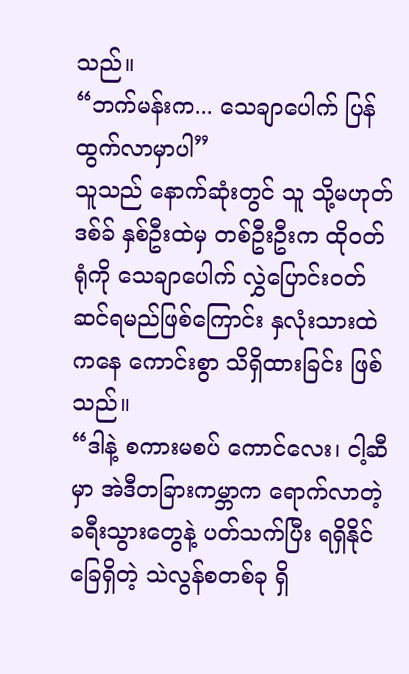သည်။
“ဘက်မန်းက... သေချာပေါက် ပြန်ထွက်လာမှာပါ”
သူသည် နောက်ဆုံးတွင် သူ သို့မဟုတ် ဒစ်ခ် နှစ်ဦးထဲမှ တစ်ဦးဦးက ထိုဝတ်ရုံကို သေချာပေါက် လွှဲပြောင်းဝတ်ဆင်ရမည်ဖြစ်ကြောင်း နှလုံးသားထဲကနေ ကောင်းစွာ သိရှိထားခြင်း ဖြစ်သည်။
“ဒါနဲ့ စကားမစပ် ကောင်လေး၊ ငါ့ဆီမှာ အဲဒီတခြားကမ္ဘာက ရောက်လာတဲ့ ခရီးသွားတွေနဲ့ ပတ်သက်ပြီး ရရှိနိုင်ခြေရှိတဲ့ သဲလွန်စတစ်ခု ရှိ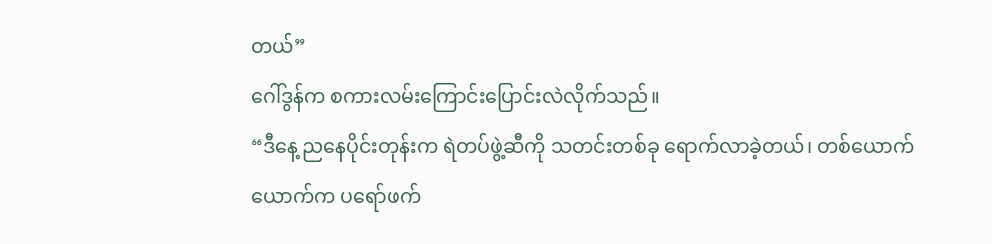တယ်”
ဂေါ်ဒွန်က စကားလမ်းကြောင်းပြောင်းလဲလိုက်သည်။
“ဒီနေ့ ညနေပိုင်းတုန်းက ရဲတပ်ဖွဲ့ဆီကို သတင်းတစ်ခု ရောက်လာခဲ့တယ်၊ တစ်ယောက်ယောက်က ပရော်ဖက်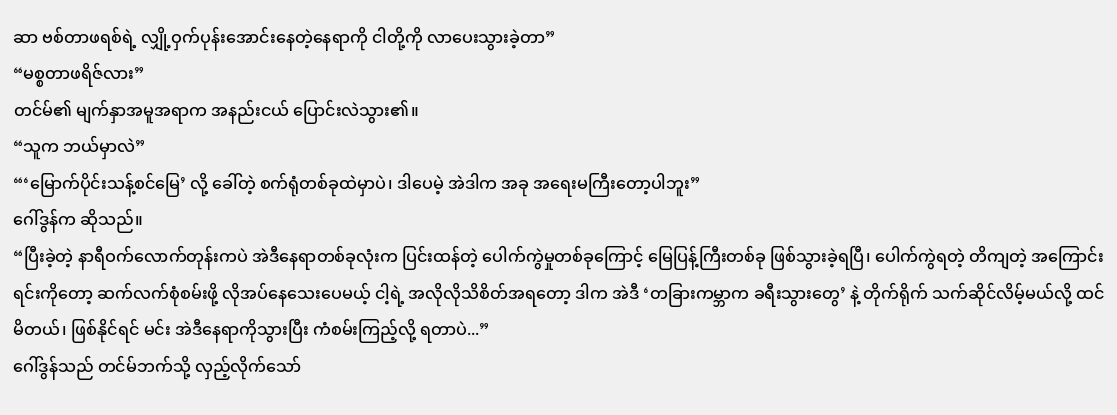ဆာ ဗစ်တာဖရစ်ရဲ့ လျှို့ဝှက်ပုန်းအောင်းနေတဲ့နေရာကို ငါတို့ကို လာပေးသွားခဲ့တာ”
“မစ္စတာဖရိဇ်လား”
တင်မ်၏ မျက်နှာအမူအရာက အနည်းငယ် ပြောင်းလဲသွား၏။
“သူက ဘယ်မှာလဲ”
“‘မြောက်ပိုင်းသန့်စင်မြေ’ လို့ ခေါ်တဲ့ စက်ရုံတစ်ခုထဲမှာပဲ၊ ဒါပေမဲ့ အဲဒါက အခု အရေးမကြီးတော့ပါဘူး”
ဂေါ်ဒွန်က ဆိုသည်။
“ပြီးခဲ့တဲ့ နာရီဝက်လောက်တုန်းကပဲ အဲဒီနေရာတစ်ခုလုံးက ပြင်းထန်တဲ့ ပေါက်ကွဲမှုတစ်ခုကြောင့် မြေပြန့်ကြီးတစ်ခု ဖြစ်သွားခဲ့ရပြီ၊ ပေါက်ကွဲရတဲ့ တိကျတဲ့ အကြောင်းရင်းကိုတော့ ဆက်လက်စုံစမ်းဖို့ လိုအပ်နေသေးပေမယ့် ငါ့ရဲ့ အလိုလိုသိစိတ်အရတော့ ဒါက အဲဒီ ‘တခြားကမ္ဘာက ခရီးသွားတွေ’ နဲ့ တိုက်ရိုက် သက်ဆိုင်လိမ့်မယ်လို့ ထင်မိတယ်၊ ဖြစ်နိုင်ရင် မင်း အဲဒီနေရာကိုသွားပြီး ကံစမ်းကြည့်လို့ ရတာပဲ...”
ဂေါ်ဒွန်သည် တင်မ်ဘက်သို့ လှည့်လိုက်သော်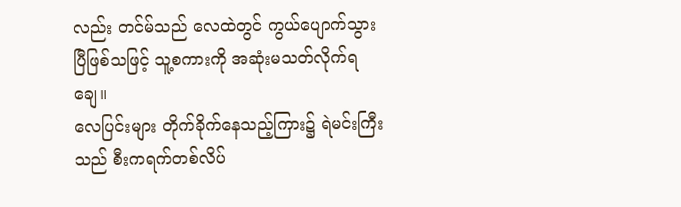လည်း တင်မ်သည် လေထဲတွင် ကွယ်ပျောက်သွားပြီဖြစ်သဖြင့် သူ့စကားကို အဆုံးမသတ်လိုက်ရချေ။
လေပြင်းများ တိုက်ခိုက်နေသည့်ကြား၌ ရဲမင်းကြီးသည် စီးကရက်တစ်လိပ်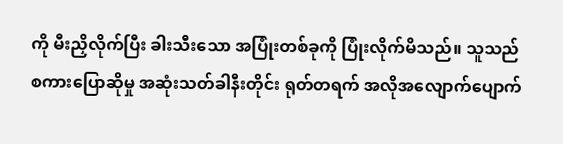ကို မီးညှိလိုက်ပြီး ခါးသီးသော အပြုံးတစ်ခုကို ပြုံးလိုက်မိသည်။ သူသည် စကားပြောဆိုမှု အဆုံးသတ်ခါနီးတိုင်း ရုတ်တရက် အလိုအလျောက်ပျောက်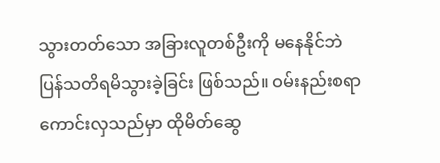သွားတတ်သော အခြားလူတစ်ဦးကို မနေနိုင်ဘဲ ပြန်သတိရမိသွားခဲ့ခြင်း ဖြစ်သည်။ ဝမ်းနည်းစရာ ကောင်းလှသည်မှာ ထိုမိတ်ဆွေ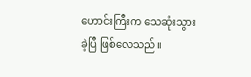ဟောင်းကြီးက သေဆုံးသွားခဲ့ပြီ ဖြစ်လေသည်။